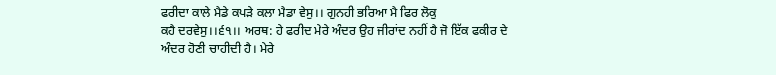ਫਰੀਦਾ ਕਾਲੇ ਮੈਡੇ ਕਪੜੇ ਕਲਾ ਮੈਡਾ ਵੇਸੁ।। ਗੁਨਹੀ ਭਰਿਆ ਮੈ ਫਿਰ ਲੋਕੁ
ਕਹੈ ਦਰਵੇਸੁ।।੬੧।। ਅਰਥ: ਹੇ ਫਰੀਦ ਮੇਰੇ ਅੰਦਰ ਉਹ ਜੀਰਾਂਦ ਨਹੀਂ ਹੈ ਜੋ ਇੱਕ ਫਕੀਰ ਦੇ
ਅੰਦਰ ਹੋਣੀ ਚਾਹੀਦੀ ਹੈ। ਮੇਰੇ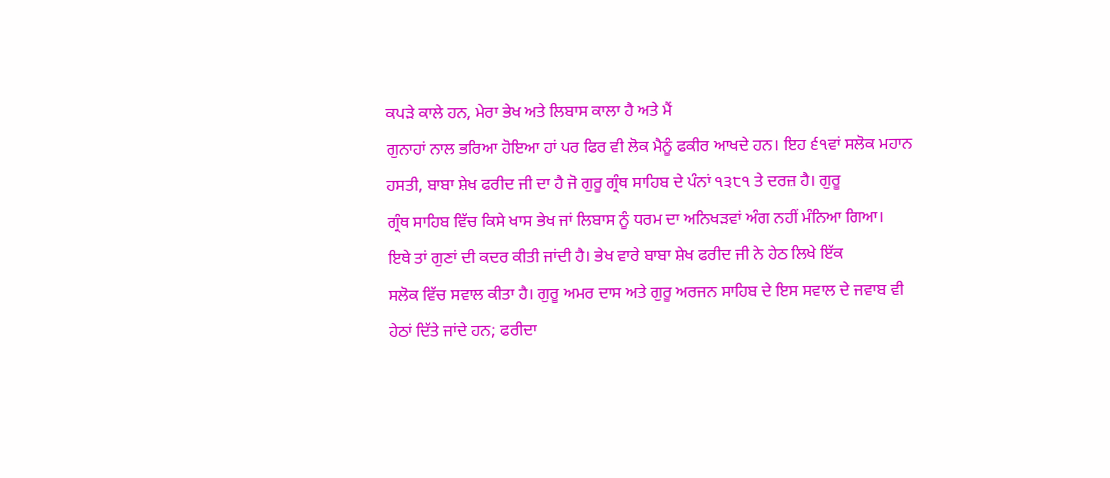ਕਪੜੇ ਕਾਲੇ ਹਨ, ਮੇਰਾ ਭੇਖ ਅਤੇ ਲਿਬਾਸ ਕਾਲਾ ਹੈ ਅਤੇ ਮੈਂ
ਗੁਨਾਹਾਂ ਨਾਲ ਭਰਿਆ ਹੋਇਆ ਹਾਂ ਪਰ ਫਿਰ ਵੀ ਲੋਕ ਮੈਨੂੰ ਫਕੀਰ ਆਖਦੇ ਹਨ। ਇਹ ੬੧ਵਾਂ ਸਲੋਕ ਮਹਾਨ
ਹਸਤੀ, ਬਾਬਾ ਸ਼ੇਖ ਫਰੀਦ ਜੀ ਦਾ ਹੈ ਜੋ ਗੁਰੂ ਗ੍ਰੰਥ ਸਾਹਿਬ ਦੇ ਪੰਨਾਂ ੧੩੮੧ ਤੇ ਦਰਜ਼ ਹੈ। ਗੁਰੂ
ਗ੍ਰੰਥ ਸਾਹਿਬ ਵਿੱਚ ਕਿਸੇ ਖਾਸ ਭੇਖ ਜਾਂ ਲਿਬਾਸ ਨੂੰ ਧਰਮ ਦਾ ਅਨਿਖੜਵਾਂ ਅੰਗ ਨਹੀਂ ਮੰਨਿਆ ਗਿਆ।
ਇਥੇ ਤਾਂ ਗੁਣਾਂ ਦੀ ਕਦਰ ਕੀਤੀ ਜਾਂਦੀ ਹੈ। ਭੇਖ ਵਾਰੇ ਬਾਬਾ ਸ਼ੇਖ ਫਰੀਦ ਜੀ ਨੇ ਹੇਠ ਲਿਖੇ ਇੱਕ
ਸਲੋਕ ਵਿੱਚ ਸਵਾਲ ਕੀਤਾ ਹੈ। ਗੁਰੂ ਅਮਰ ਦਾਸ ਅਤੇ ਗੁਰੂ ਅਰਜਨ ਸਾਹਿਬ ਦੇ ਇਸ ਸਵਾਲ ਦੇ ਜਵਾਬ ਵੀ
ਹੇਠਾਂ ਦਿੱਤੇ ਜਾਂਦੇ ਹਨ; ਫਰੀਦਾ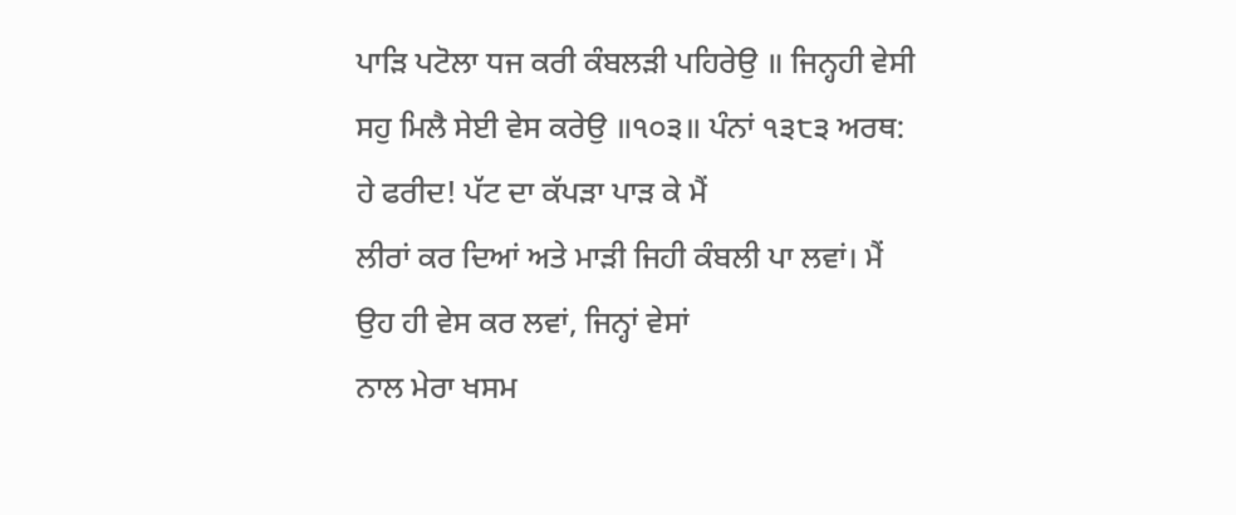ਪਾੜਿ ਪਟੋਲਾ ਧਜ ਕਰੀ ਕੰਬਲੜੀ ਪਹਿਰੇਉ ॥ ਜਿਨ੍ਹਹੀ ਵੇਸੀ
ਸਹੁ ਮਿਲੈ ਸੇਈ ਵੇਸ ਕਰੇਉ ॥੧੦੩॥ ਪੰਨਾਂ ੧੩੮੩ ਅਰਥ: ਹੇ ਫਰੀਦ! ਪੱਟ ਦਾ ਕੱਪੜਾ ਪਾੜ ਕੇ ਮੈਂ
ਲੀਰਾਂ ਕਰ ਦਿਆਂ ਅਤੇ ਮਾੜੀ ਜਿਹੀ ਕੰਬਲੀ ਪਾ ਲਵਾਂ। ਮੈਂ ਉਹ ਹੀ ਵੇਸ ਕਰ ਲਵਾਂ, ਜਿਨ੍ਹਾਂ ਵੇਸਾਂ
ਨਾਲ ਮੇਰਾ ਖਸਮ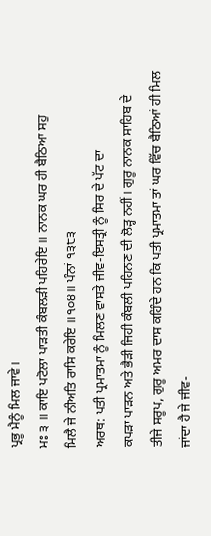ਪ੍ਰਭੂ ਮੈਨੂੰ ਮਿਲ ਜਾਵੇ।
ਮਃ ੩ ॥ ਕਾਇ ਪਟੋਲਾ ਪਾੜਤੀ ਕੰਬਲੜੀ ਪਹਿਰੇਇ ॥ ਨਾਨਕ ਘਰ ਹੀ ਬੈਠਿਆ ਸਹੁ
ਮਿਲੈ ਜੇ ਨੀਅਤਿ ਰਾਸਿ ਕਰੇਇ ॥੧੦੪॥ ਪੰਨਾਂ ੧੩੮੩
ਅਰਥ: ਪਤੀ ਪ੍ਰਮਾਤਮਾ ਨੂੰ ਮਿਲਣ ਵਾਸਤੇ ਜੀਵ-ਇਸਤ੍ਰੀ ਨੂੰ ਸਿਰ ਦੇ ਪੱਟ ਦਾ
ਕਪੜਾ ਪਾੜਨ ਅਤੇ ਭੈੜੀ ਜਿਹੀ ਕੰਬਲੀ ਪਹਿਨਣ ਦੀ ਲੋੜ੍ਹ ਨਹੀਂ। ਗੁਰੂ ਨਾਨਕ ਸਾਹਿਬ ਦੇ
ਤੀਜੇ ਸਰੂਪ, ਗੁਰੂ ਅਮਰ ਦਾਸ ਕਹਿੰਦੇ ਹਨ ਕਿ ਪਤੀ ਪ੍ਰਮਾਤਮਾ ਤਾਂ ਘਰ ਵਿੱਚ ਬੈਠਿਆਂ ਹੀ ਮਿਲ
ਜਾਂਦਾ ਹੈ ਜੇ ਜੀਵ-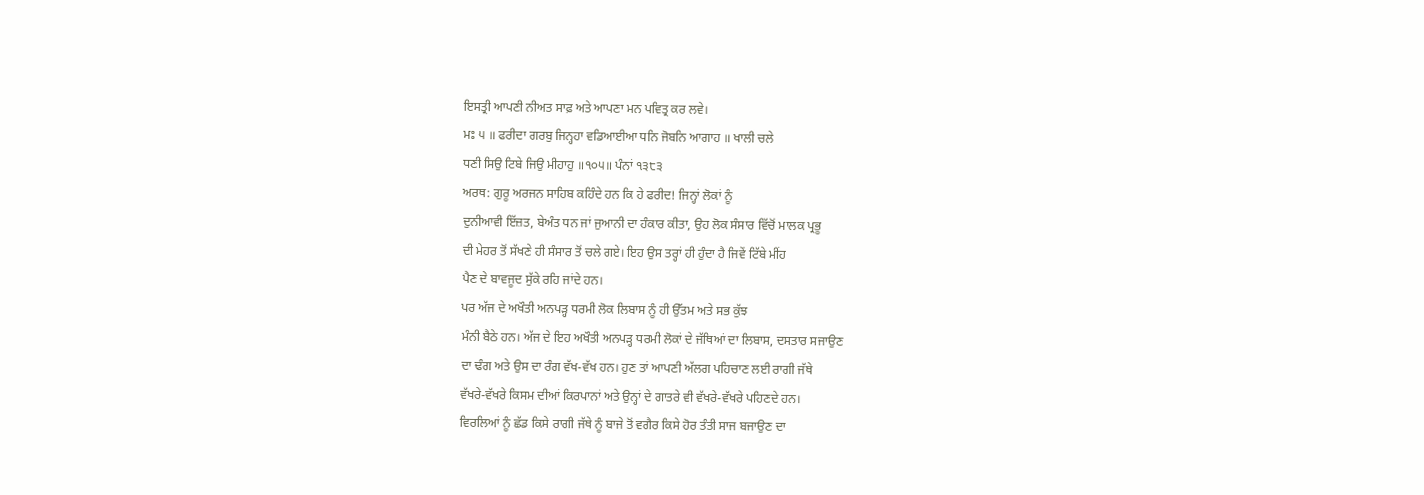ਇਸਤ੍ਰੀ ਆਪਣੀ ਨੀਅਤ ਸਾਫ਼ ਅਤੇ ਆਪਣਾ ਮਨ ਪਵਿਤ੍ਰ ਕਰ ਲਵੇ।
ਮਃ ੫ ॥ ਫਰੀਦਾ ਗਰਬੁ ਜਿਨ੍ਹਹਾ ਵਡਿਆਈਆ ਧਨਿ ਜੋਬਨਿ ਆਗਾਹ ॥ ਖਾਲੀ ਚਲੇ
ਧਣੀ ਸਿਉ ਟਿਬੇ ਜਿਉ ਮੀਹਾਹੁ ॥੧੦੫॥ ਪੰਨਾਂ ੧੩੮੩
ਅਰਥ: ਗੁਰੂ ਅਰਜਨ ਸਾਹਿਬ ਕਹਿੰਦੇ ਹਨ ਕਿ ਹੇ ਫਰੀਦ! ਜਿਨ੍ਹਾਂ ਲੋਕਾਂ ਨੂੰ
ਦੁਨੀਆਵੀ ਇੱਜ਼ਤ, ਬੇਅੰਤ ਧਨ ਜਾਂ ਜੁਆਨੀ ਦਾ ਹੰਕਾਰ ਕੀਤਾ, ਉਹ ਲੋਕ ਸੰਸਾਰ ਵਿੱਚੋਂ ਮਾਲਕ ਪ੍ਰਭੂ
ਦੀ ਮੇਹਰ ਤੋਂ ਸੱਖਣੇ ਹੀ ਸੰਸਾਰ ਤੋਂ ਚਲੇ ਗਏ। ਇਹ ਉਸ ਤਰ੍ਹਾਂ ਹੀ ਹੁੰਦਾ ਹੈ ਜਿਵੇਂ ਟਿੱਬੇ ਮੀਂਹ
ਪੈਣ ਦੇ ਬਾਵਜੂਦ ਸੁੱਕੇ ਰਹਿ ਜਾਂਦੇ ਹਨ।
ਪਰ ਅੱਜ ਦੇ ਅਖੌਤੀ ਅਨਪੜ੍ਹ ਧਰਮੀ ਲੋਕ ਲਿਬਾਸ ਨੂੰ ਹੀ ਉੱਤਮ ਅਤੇ ਸਭ ਕੁੱਝ
ਮੰਨੀ ਬੈਠੇ ਹਨ। ਅੱਜ ਦੇ ਇਹ ਅਖੌਤੀ ਅਨਪੜ੍ਹ ਧਰਮੀ ਲੋਕਾਂ ਦੇ ਜੱਥਿਆਂ ਦਾ ਲਿਬਾਸ, ਦਸਤਾਰ ਸਜਾਉਣ
ਦਾ ਢੰਗ ਅਤੇ ਉਸ ਦਾ ਰੰਗ ਵੱਖ-ਵੱਖ ਹਨ। ਹੁਣ ਤਾਂ ਆਪਣੀ ਅੱਲਗ ਪਹਿਚਾਣ ਲਈ ਰਾਗੀ ਜੱਥੇ
ਵੱਖਰੇ-ਵੱਖਰੇ ਕਿਸਮ ਦੀਆਂ ਕਿਰਪਾਨਾਂ ਅਤੇ ਉਨ੍ਹਾਂ ਦੇ ਗਾਤਰੇ ਵੀ ਵੱਖਰੇ-ਵੱਖਰੇ ਪਹਿਣਦੇ ਹਨ।
ਵਿਰਲਿਆਂ ਨੂੰ ਛੱਡ ਕਿਸੇ ਰਾਗੀ ਜੱਥੇ ਨੂੰ ਬਾਜੇ ਤੋਂ ਵਗੈਰ ਕਿਸੇ ਹੋਰ ਤੰਤੀ ਸਾਜ ਬਜਾਉਣ ਦਾ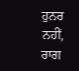ਹੁਨਰ
ਨਹੀਂ, ਰਾਗ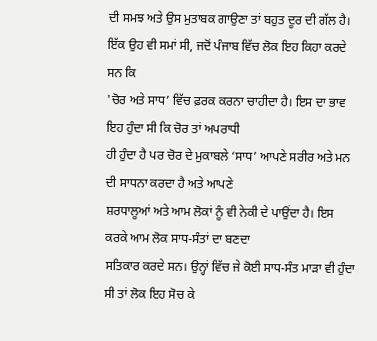ਦੀ ਸਮਝ ਅਤੇ ਉਸ ਮੁਤਾਬਕ ਗਾਉਣਾ ਤਾਂ ਬਹੁਤ ਦੂਰ ਦੀ ਗੱਲ ਹੈ।
ਇੱਕ ਉਹ ਵੀ ਸਮਾਂ ਸੀ, ਜਦੋਂ ਪੰਜਾਬ ਵਿੱਚ ਲੋਕ ਇਹ ਕਿਹਾ ਕਰਦੇ ਸਨ ਕਿ
'ਚੋਰ ਅਤੇ ਸਾਧ’ ਵਿੱਚ ਫ਼ਰਕ ਕਰਨਾ ਚਾਹੀਦਾ ਹੈ। ਇਸ ਦਾ ਭਾਵ ਇਹ ਹੁੰਦਾ ਸੀ ਕਿ ਚੋਰ ਤਾਂ ਅਪਰਾਧੀ
ਹੀ ਹੁੰਦਾ ਹੈ ਪਰ ਚੋਰ ਦੇ ਮੁਕਾਬਲੇ ‘ਸਾਧ’ ਆਪਣੇ ਸਰੀਰ ਅਤੇ ਮਨ ਦੀ ਸਾਧਨਾ ਕਰਦਾ ਹੈ ਅਤੇ ਆਪਣੇ
ਸ਼ਰਧਾਲੂਆਂ ਅਤੇ ਆਮ ਲੋਕਾਂ ਨੂੰ ਵੀ ਨੇਕੀ ਦੇ ਪਾਉਂਦਾ ਹੈ। ਇਸ ਕਰਕੇ ਆਮ ਲੋਕ ਸਾਧ-ਸੰਤਾਂ ਦਾ ਬਣਦਾ
ਸਤਿਕਾਰ ਕਰਦੇ ਸਨ। ਉਨ੍ਹਾਂ ਵਿੱਚ ਜੇ ਕੋਈ ਸਾਧ-ਸੰਤ ਮਾੜਾ ਵੀ ਹੁੰਦਾ ਸੀ ਤਾਂ ਲੋਕ ਇਹ ਸੋਚ ਕੇ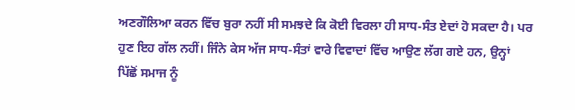ਅਣਗੌਲਿਆ ਕਰਨ ਵਿੱਚ ਬੁਰਾ ਨਹੀਂ ਸੀ ਸਮਝਦੇ ਕਿ ਕੋਈ ਵਿਰਲਾ ਹੀ ਸਾਧ-ਸੰਤ ਏਦਾਂ ਹੋ ਸਕਦਾ ਹੈ। ਪਰ
ਹੁਣ ਇਹ ਗੱਲ ਨਹੀਂ। ਜਿੰਨੇ ਕੇਸ ਅੱਜ ਸਾਧ-ਸੰਤਾਂ ਵਾਰੇ ਵਿਵਾਦਾਂ ਵਿੱਚ ਆਉਣ ਲੱਗ ਗਏ ਹਨ, ਉਨ੍ਹਾਂ
ਪਿੱਛੋਂ ਸਮਾਜ ਨੂੰ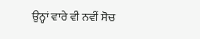ਉਨ੍ਹਾਂ ਵਾਰੇ ਵੀ ਨਵੀਂ ਸੋਚ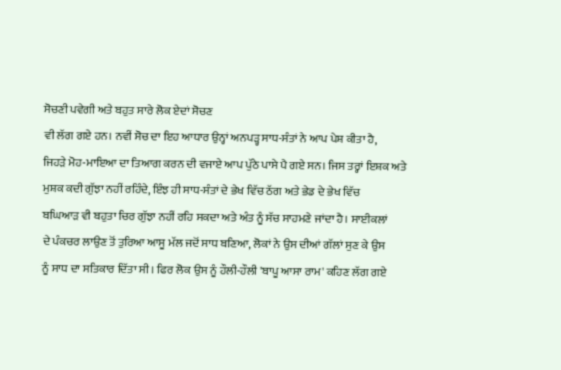ਸੋਚਣੀ ਪਵੇਗੀ ਅਤੇ ਬਹੁਤ ਸਾਰੇ ਲੋਕ ਏਦਾਂ ਸੋਚਣ
ਵੀ ਲੱਗ ਗਏ ਹਨ। ਨਵੀਂ ਸੋਚ ਦਾ ਇਹ ਆਧਾਰ ਉਨ੍ਹਾਂ ਅਨਪੜ੍ਹ ਸਾਧ-ਸੰਤਾਂ ਨੇ ਆਪ ਪੇਸ਼ ਕੀਤਾ ਹੈ,
ਜਿਹੜੇ ਮੋਹ-ਮਾਇਆ ਦਾ ਤਿਆਗ ਕਰਨ ਦੀ ਵਜਾਏ ਆਪ ਪੁੱਠੇ ਪਾਸੇ ਪੈ ਗਏ ਸਨ। ਜਿਸ ਤਰ੍ਹਾਂ ਇਸ਼ਕ ਅਤੇ
ਮੁਸ਼ਕ ਕਦੀ ਗੁੱਝਾ ਨਹੀਂ ਰਹਿੰਦੇ, ਇੰਝ ਹੀ ਸਾਧ-ਸੰਤਾਂ ਦੇ ਭੇਖ ਵਿੱਚ ਠੱਗ ਅਤੇ ਭੇਡ ਦੇ ਭੇਖ ਵਿੱਚ
ਬਘਿਆੜ ਵੀ ਬਹੁਤਾ ਚਿਰ ਗੁੱਝਾ ਨਹੀਂ ਰਹਿ ਸਕਦਾ ਅਤੇ ਅੰਤ ਨੂੰ ਸੱਚ ਸਾਹਮਣੇ ਜਾਂਦਾ ਹੈ। ਸਾਈਕਲਾਂ
ਦੇ ਪੰਕਚਰ ਲਾਉਣ ਤੋਂ ਤੁਰਿਆ ਆਸੂ ਮੱਲ ਜਦੋਂ ਸਾਧ ਬਣਿਆ, ਲੋਕਾਂ ਨੇ ਉਸ ਦੀਆਂ ਗੱਲਾਂ ਸੁਣ ਕੇ ਉਸ
ਨੂੰ ਸਾਧ ਦਾ ਸਤਿਕਾਰ ਦਿੱਤਾ ਸੀ। ਫਿਰ ਲੋਕ ਉਸ ਨੂੰ ਹੌਲੀ-ਹੌਲੀ 'ਬਾਪੂ ਆਸਾ ਰਾਮ' ਕਹਿਣ ਲੱਗ ਗਏ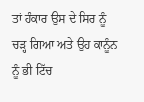ਤਾਂ ਹੰਕਾਰ ਉਸ ਦੇ ਸਿਰ ਨੂੰ ਚੜ੍ਹ ਗਿਆ ਅਤੇ ਉਹ ਕਾਨੂੰਨ ਨੂੰ ਭੀ ਟਿੱਚ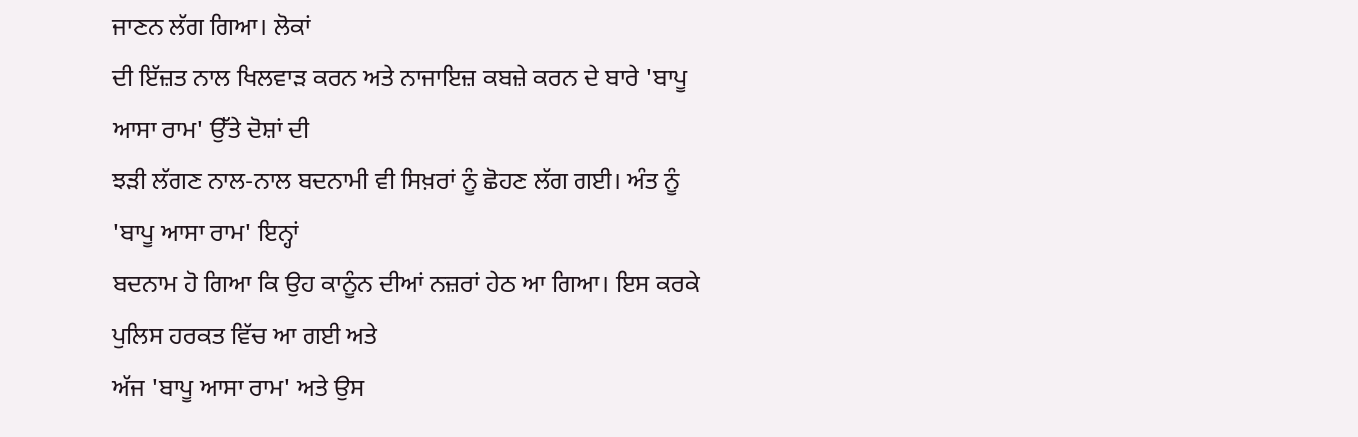ਜਾਣਨ ਲੱਗ ਗਿਆ। ਲੋਕਾਂ
ਦੀ ਇੱਜ਼ਤ ਨਾਲ ਖਿਲਵਾੜ ਕਰਨ ਅਤੇ ਨਾਜਾਇਜ਼ ਕਬਜ਼ੇ ਕਰਨ ਦੇ ਬਾਰੇ 'ਬਾਪੂ ਆਸਾ ਰਾਮ' ਉੱਤੇ ਦੋਸ਼ਾਂ ਦੀ
ਝੜੀ ਲੱਗਣ ਨਾਲ-ਨਾਲ ਬਦਨਾਮੀ ਵੀ ਸਿਖ਼ਰਾਂ ਨੂੰ ਛੋਹਣ ਲੱਗ ਗਈ। ਅੰਤ ਨੂੰ 'ਬਾਪੂ ਆਸਾ ਰਾਮ' ਇਨ੍ਹਾਂ
ਬਦਨਾਮ ਹੋ ਗਿਆ ਕਿ ਉਹ ਕਾਨੂੰਨ ਦੀਆਂ ਨਜ਼ਰਾਂ ਹੇਠ ਆ ਗਿਆ। ਇਸ ਕਰਕੇ ਪੁਲਿਸ ਹਰਕਤ ਵਿੱਚ ਆ ਗਈ ਅਤੇ
ਅੱਜ 'ਬਾਪੂ ਆਸਾ ਰਾਮ' ਅਤੇ ਉਸ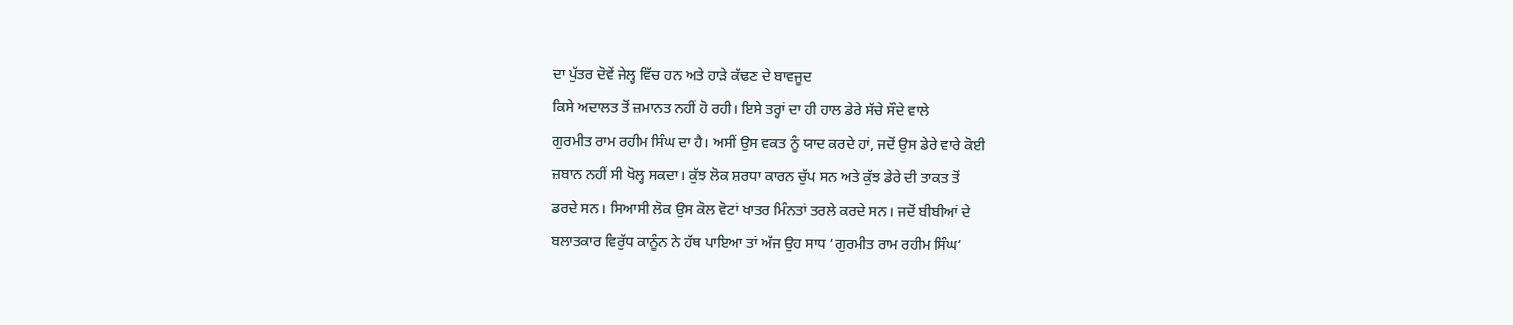ਦਾ ਪੁੱਤਰ ਦੋਵੇਂ ਜੇਲ੍ਹ ਵਿੱਚ ਹਨ ਅਤੇ ਹਾੜੇ ਕੱਢਣ ਦੇ ਬਾਵਜੂਦ
ਕਿਸੇ ਅਦਾਲਤ ਤੋਂ ਜ਼ਮਾਨਤ ਨਹੀਂ ਹੋ ਰਹੀ। ਇਸੇ ਤਰ੍ਹਾਂ ਦਾ ਹੀ ਹਾਲ ਡੇਰੇ ਸੱਚੇ ਸੌਦੇ ਵਾਲੇ
ਗੁਰਮੀਤ ਰਾਮ ਰਹੀਮ ਸਿੰਘ ਦਾ ਹੈ। ਅਸੀਂ ਉਸ ਵਕਤ ਨੂੰ ਯਾਦ ਕਰਦੇ ਹਾਂ, ਜਦੋਂ ਉਸ ਡੇਰੇ ਵਾਰੇ ਕੋਈ
ਜ਼ਬਾਨ ਨਹੀਂ ਸੀ ਖੋਲ੍ਹ ਸਕਦਾ। ਕੁੱਝ ਲੋਕ ਸ਼ਰਧਾ ਕਾਰਨ ਚੁੱਪ ਸਨ ਅਤੇ ਕੁੱਝ ਡੇਰੇ ਦੀ ਤਾਕਤ ਤੋਂ
ਡਰਦੇ ਸਨ। ਸਿਆਸੀ ਲੋਕ ਉਸ ਕੋਲ ਵੋਟਾਂ ਖਾਤਰ ਮਿੰਨਤਾਂ ਤਰਲੇ ਕਰਦੇ ਸਨ। ਜਦੋਂ ਬੀਬੀਆਂ ਦੇ
ਬਲਾਤਕਾਰ ਵਿਰੁੱਧ ਕਾਨੂੰਨ ਨੇ ਹੱਥ ਪਾਇਆ ਤਾਂ ਅੱਜ ਉਹ ਸਾਧ ‘ਗੁਰਮੀਤ ਰਾਮ ਰਹੀਮ ਸਿੰਘ’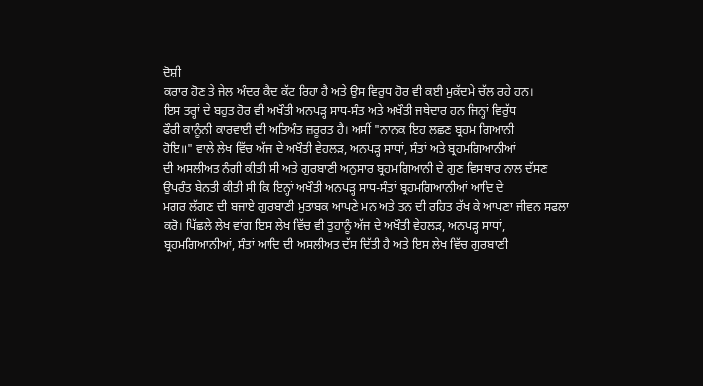ਦੋਸ਼ੀ
ਕਰਾਰ ਹੋਣ ਤੇ ਜੇਲ ਅੰਦਰ ਕੈਦ ਕੱਟ ਰਿਹਾ ਹੈ ਅਤੇ ਉਸ ਵਿਰੁਧ ਹੋਰ ਵੀ ਕਈ ਮੁਕੱਦਮੇ ਚੱਲ ਰਹੇ ਹਨ।
ਇਸ ਤਰ੍ਹਾਂ ਦੇ ਬਹੁਤ ਹੋਰ ਵੀ ਅਖੌਤੀ ਅਨਪੜ੍ਹ ਸਾਧ-ਸੰਤ ਅਤੇ ਅਖੌਤੀ ਜਥੇਦਾਰ ਹਨ ਜਿਨ੍ਹਾਂ ਵਿਰੁੱਧ
ਫੌਰੀ ਕਾਨੂੰਨੀ ਕਾਰਵਾਈ ਦੀ ਅਤਿਅੰਤ ਜ਼ਰੂਰਤ ਹੈ। ਅਸੀਂ "ਨਾਨਕ ਇਹ ਲਛਣ ਬ੍ਰਹਮ ਗਿਆਨੀ
ਹੋਇ॥" ਵਾਲੇ ਲੇਖ ਵਿੱਚ ਅੱਜ ਦੇ ਅਖੌਤੀ ਵੇਹਲੜ, ਅਨਪੜ੍ਹ ਸਾਧਾਂ, ਸੰਤਾਂ ਅਤੇ ਬ੍ਰਹਮਗਿਆਨੀਆਂ
ਦੀ ਅਸਲੀਅਤ ਨੰਗੀ ਕੀਤੀ ਸੀ ਅਤੇ ਗੁਰਬਾਣੀ ਅਨੁਸਾਰ ਬ੍ਰਹਮਗਿਆਨੀ ਦੇ ਗੁਣ ਵਿਸਥਾਰ ਨਾਲ ਦੱਸਣ
ਉਪਰੰਤ ਬੇਨਤੀ ਕੀਤੀ ਸੀ ਕਿ ਇਨ੍ਹਾਂ ਅਖੌਤੀ ਅਨਪੜ੍ਹ ਸਾਧ-ਸੰਤਾਂ ਬ੍ਰਹਮਗਿਆਨੀਆਂ ਆਦਿ ਦੇ
ਮਗਰ ਲੱਗਣ ਦੀ ਬਜਾਏ ਗੁਰਬਾਣੀ ਮੁਤਾਬਕ ਆਪਣੇ ਮਨ ਅਤੇ ਤਨ ਦੀ ਰਹਿਤ ਰੱਖ ਕੇ ਆਪਣਾ ਜੀਵਨ ਸਫਲਾ
ਕਰੋ। ਪਿੱਛਲੇ ਲੇਖ ਵਾਂਗ ਇਸ ਲੇਖ ਵਿੱਚ ਵੀ ਤੁਹਾਨੂੰ ਅੱਜ ਦੇ ਅਖੌਤੀ ਵੇਹਲੜ, ਅਨਪੜ੍ਹ ਸਾਧਾਂ,
ਬ੍ਰਹਮਗਿਆਨੀਆਂ, ਸੰਤਾਂ ਆਦਿ ਦੀ ਅਸਲੀਅਤ ਦੱਸ ਦਿੱਤੀ ਹੈ ਅਤੇ ਇਸ ਲੇਖ ਵਿੱਚ ਗੁਰਬਾਣੀ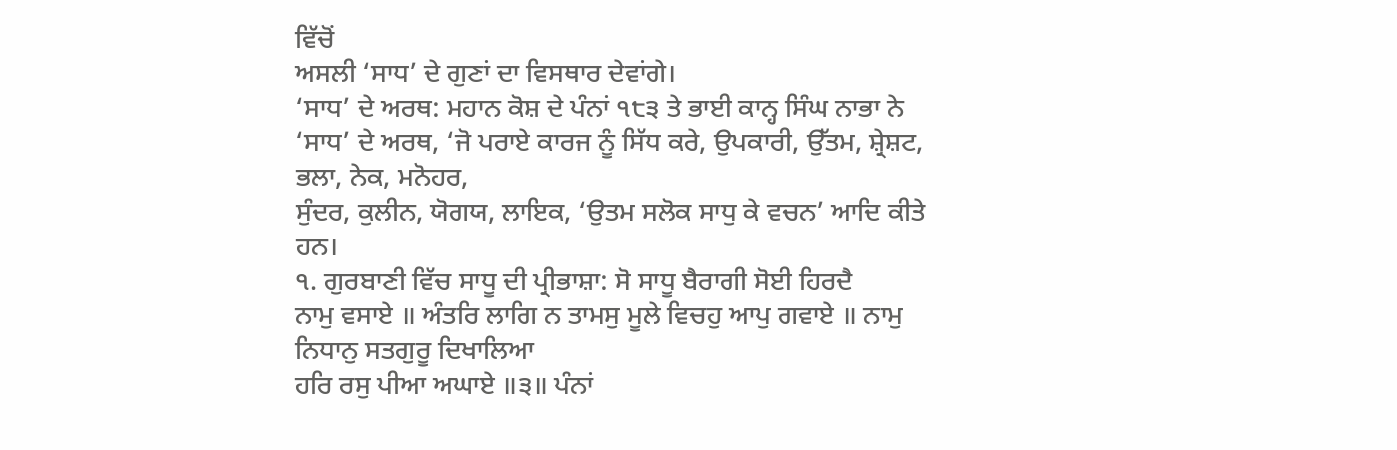ਵਿੱਚੋਂ
ਅਸਲੀ ‘ਸਾਧ’ ਦੇ ਗੁਣਾਂ ਦਾ ਵਿਸਥਾਰ ਦੇਵਾਂਗੇ।
‘ਸਾਧ’ ਦੇ ਅਰਥ: ਮਹਾਨ ਕੋਸ਼ ਦੇ ਪੰਨਾਂ ੧੮੩ ਤੇ ਭਾਈ ਕਾਨ੍ਹ ਸਿੰਘ ਨਾਭਾ ਨੇ
‘ਸਾਧ’ ਦੇ ਅਰਥ, ‘ਜੋ ਪਰਾਏ ਕਾਰਜ ਨੂੰ ਸਿੱਧ ਕਰੇ, ਉਪਕਾਰੀ, ਉੱਤਮ, ਸ਼੍ਰੇਸ਼ਟ, ਭਲਾ, ਨੇਕ, ਮਨੋਹਰ,
ਸੁੰਦਰ, ਕੁਲੀਨ, ਯੋਗਯ, ਲਾਇਕ, ‘ਉਤਮ ਸਲੋਕ ਸਾਧੁ ਕੇ ਵਚਨ’ ਆਦਿ ਕੀਤੇ ਹਨ।
੧. ਗੁਰਬਾਣੀ ਵਿੱਚ ਸਾਧੂ ਦੀ ਪ੍ਰੀਭਾਸ਼ਾ: ਸੋ ਸਾਧੂ ਬੈਰਾਗੀ ਸੋਈ ਹਿਰਦੈ
ਨਾਮੁ ਵਸਾਏ ॥ ਅੰਤਰਿ ਲਾਗਿ ਨ ਤਾਮਸੁ ਮੂਲੇ ਵਿਚਹੁ ਆਪੁ ਗਵਾਏ ॥ ਨਾਮੁ ਨਿਧਾਨੁ ਸਤਗੁਰੂ ਦਿਖਾਲਿਆ
ਹਰਿ ਰਸੁ ਪੀਆ ਅਘਾਏ ॥੩॥ ਪੰਨਾਂ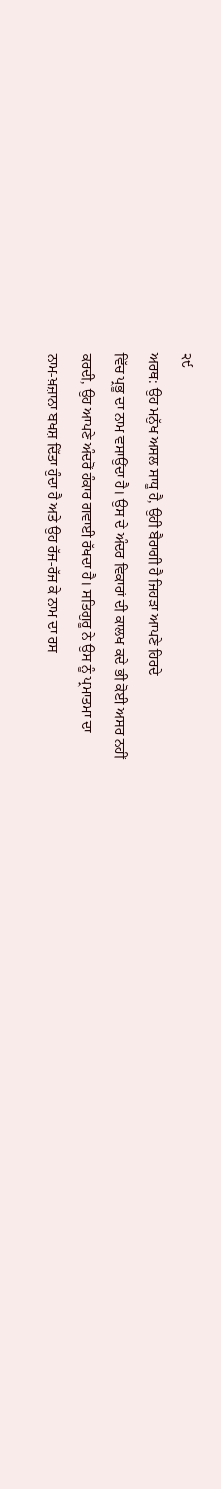੨੯
ਅਰਥ: ਉਹ ਮਨੁੱਖ ਅਸਲ ਸਾਧੂ ਹੈ, ਉਹੀ ਬੈਰਾਗੀ ਹੈ ਜਿਹੜਾ ਆਪਣੇ ਹਿਰਦੇ
ਵਿੱਚ ਪ੍ਰਭੂ ਦਾ ਨਾਮ ਵਸਾਉਂਦਾ ਹੈ। ਉਸ ਦੇ ਅੰਦਰ ਵਿਕਾਰਾਂ ਦੀ ਕਾਲਖ ਕਦੇ ਭੀ ਕੋਈ ਅਸਰ ਨਹੀਂ
ਕਰਦੀ, ਉਹ ਆਪਣੇ ਅੰਦਰੋਂ ਹੰਕਾਰ ਗਵਾਈ ਰੱਖਦਾ ਹੈ। ਸਤਿਗੁਰੂ ਨੇ ਉਸ ਨੂੰ ਪ੍ਰਮਾਤਮਾ ਦਾ
ਨਾਮ-ਖ਼ਜ਼ਾਨਾ ਬਖਸ਼ ਦਿੱਤਾ ਹੁੰਦਾ ਹੈ ਅਤੇ ਉਹ ਰੱਜ-ਰੱਜ ਕੇ ਨਾਮ ਦਾ ਰਸ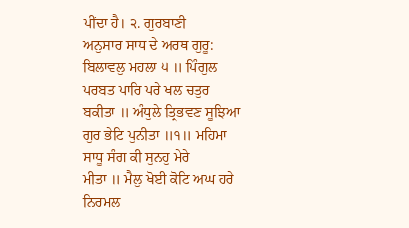ਪੀਂਦਾ ਹੈ। ੨. ਗੁਰਬਾਣੀ
ਅਨੁਸਾਰ ਸਾਧ ਦੇ ਅਰਥ ਗੁਰੂ: ਬਿਲਾਵਲੁ ਮਹਲਾ ੫ ॥ ਪਿੰਗੁਲ ਪਰਬਤ ਪਾਰਿ ਪਰੇ ਖਲ ਚਤੁਰ
ਬਕੀਤਾ ॥ ਅੰਧੁਲੇ ਤ੍ਰਿਭਵਣ ਸੂਝਿਆ ਗੁਰ ਭੇਟਿ ਪੁਨੀਤਾ ॥੧॥ ਮਹਿਮਾ ਸਾਧੂ ਸੰਗ ਕੀ ਸੁਨਹੁ ਮੇਰੇ
ਮੀਤਾ ॥ ਮੈਲੁ ਖੋਈ ਕੋਟਿ ਅਘ ਹਰੇ ਨਿਰਮਲ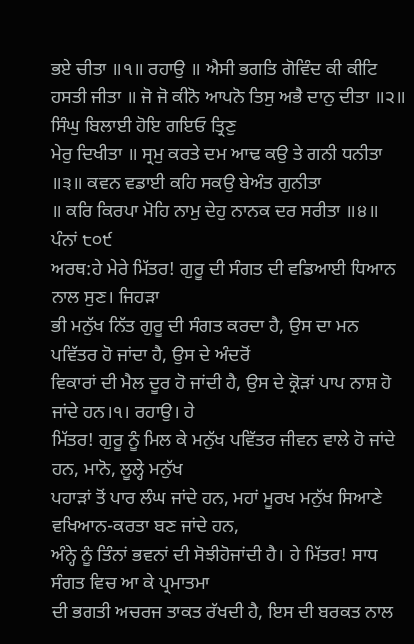ਭਏ ਚੀਤਾ ॥੧॥ ਰਹਾਉ ॥ ਐਸੀ ਭਗਤਿ ਗੋਵਿੰਦ ਕੀ ਕੀਟਿ
ਹਸਤੀ ਜੀਤਾ ॥ ਜੋ ਜੋ ਕੀਨੋ ਆਪਨੋ ਤਿਸੁ ਅਭੈ ਦਾਨੁ ਦੀਤਾ ॥੨॥ ਸਿੰਘੁ ਬਿਲਾਈ ਹੋਇ ਗਇਓ ਤ੍ਰਿਣੁ
ਮੇਰੁ ਦਿਖੀਤਾ ॥ ਸ੍ਰਮੁ ਕਰਤੇ ਦਮ ਆਢ ਕਉ ਤੇ ਗਨੀ ਧਨੀਤਾ ॥੩॥ ਕਵਨ ਵਡਾਈ ਕਹਿ ਸਕਉ ਬੇਅੰਤ ਗੁਨੀਤਾ
॥ ਕਰਿ ਕਿਰਪਾ ਮੋਹਿ ਨਾਮੁ ਦੇਹੁ ਨਾਨਕ ਦਰ ਸਰੀਤਾ ॥੪॥ ਪੰਨਾਂ ੮੦੯
ਅਰਥ:ਹੇ ਮੇਰੇ ਮਿੱਤਰ! ਗੁਰੂ ਦੀ ਸੰਗਤ ਦੀ ਵਡਿਆਈ ਧਿਆਨ ਨਾਲ ਸੁਣ। ਜਿਹੜਾ
ਭੀ ਮਨੁੱਖ ਨਿੱਤ ਗੁਰੂ ਦੀ ਸੰਗਤ ਕਰਦਾ ਹੈ, ਉਸ ਦਾ ਮਨ ਪਵਿੱਤਰ ਹੋ ਜਾਂਦਾ ਹੈ, ਉਸ ਦੇ ਅੰਦਰੋਂ
ਵਿਕਾਰਾਂ ਦੀ ਮੈਲ ਦੂਰ ਹੋ ਜਾਂਦੀ ਹੈ, ਉਸ ਦੇ ਕ੍ਰੋੜਾਂ ਪਾਪ ਨਾਸ਼ ਹੋ ਜਾਂਦੇ ਹਨ।੧। ਰਹਾਉ। ਹੇ
ਮਿੱਤਰ! ਗੁਰੂ ਨੂੰ ਮਿਲ ਕੇ ਮਨੁੱਖ ਪਵਿੱਤਰ ਜੀਵਨ ਵਾਲੇ ਹੋ ਜਾਂਦੇ ਹਨ, ਮਾਨੋ, ਲੂਲ੍ਹੇ ਮਨੁੱਖ
ਪਹਾੜਾਂ ਤੋਂ ਪਾਰ ਲੰਘ ਜਾਂਦੇ ਹਨ, ਮਹਾਂ ਮੂਰਖ ਮਨੁੱਖ ਸਿਆਣੇ ਵਖਿਆਨ-ਕਰਤਾ ਬਣ ਜਾਂਦੇ ਹਨ,
ਅੰਨ੍ਹੇ ਨੂੰ ਤਿੰਨਾਂ ਭਵਨਾਂ ਦੀ ਸੋਝੀਹੋਜਾਂਦੀ ਹੈ। ਹੇ ਮਿੱਤਰ! ਸਾਧ ਸੰਗਤ ਵਿਚ ਆ ਕੇ ਪ੍ਰਮਾਤਮਾ
ਦੀ ਭਗਤੀ ਅਚਰਜ ਤਾਕਤ ਰੱਖਦੀ ਹੈ, ਇਸ ਦੀ ਬਰਕਤ ਨਾਲ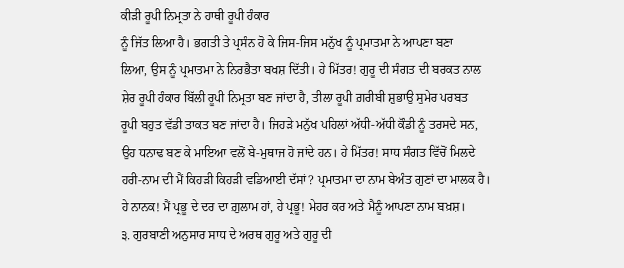ਕੀੜੀ ਰੂਪੀ ਨਿਮ੍ਰਤਾ ਨੇ ਹਾਥੀ ਰੂਪੀ ਹੰਕਾਰ
ਨੂੰ ਜਿੱਤ ਲਿਆ ਹੈ। ਭਗਤੀ ਤੇ ਪ੍ਰਸੰਨ ਹੋ ਕੇ ਜਿਸ-ਜਿਸ ਮਨੁੱਖ ਨੂੰ ਪ੍ਰਮਾਤਮਾ ਨੇ ਆਪਣਾ ਬਣਾ
ਲਿਆ, ਉਸ ਨੂੰ ਪ੍ਰਮਾਤਮਾ ਨੇ ਨਿਰਭੈਤਾ ਬਖਸ਼ ਦਿੱਤੀ। ਹੇ ਮਿੱਤਰ! ਗੁਰੂ ਦੀ ਸੰਗਤ ਦੀ ਬਰਕਤ ਨਾਲ
ਸ਼ੇਰ ਰੂਪੀ ਹੰਕਾਰ ਬਿੱਲੀ ਰੂਪੀ ਨਿਮ੍ਰਤਾ ਬਣ ਜਾਂਦਾ ਹੈ, ਤੀਲਾ ਰੂਪੀ ਗ਼ਰੀਬੀ ਸ਼ੁਭਾਉ ਸੁਮੇਰ ਪਰਬਤ
ਰੂਪੀ ਬਹੁਤ ਵੱਡੀ ਤਾਕਤ ਬਣ ਜਾਂਦਾ ਹੈ। ਜਿਹੜੇ ਮਨੁੱਖ ਪਹਿਲਾਂ ਅੱਧੀ-ਅੱਧੀ ਕੌਡੀ ਨੂੰ ਤਰਸਦੇ ਸਨ,
ਉਹ ਧਨਾਢ ਬਣ ਕੇ ਮਾਇਆ ਵਲੋਂ ਬੇ-ਮੁਥਾਜ ਹੋ ਜਾਂਦੇ ਹਨ। ਹੇ ਮਿੱਤਰ! ਸਾਧ ਸੰਗਤ ਵਿੱਚੋਂ ਮਿਲਦੇ
ਹਰੀ-ਨਾਮ ਦੀ ਮੈਂ ਕਿਹੜੀ ਕਿਹੜੀ ਵਡਿਆਈ ਦੱਸਾਂ? ਪ੍ਰਮਾਤਮਾ ਦਾ ਨਾਮ ਬੇਅੰਤ ਗੁਣਾਂ ਦਾ ਮਾਲਕ ਹੈ।
ਹੇ ਨਾਨਕ! ਮੈਂ ਪ੍ਰਭੂ ਦੇ ਦਰ ਦਾ ਗ਼ੁਲਾਮ ਹਾਂ, ਹੇ ਪ੍ਰਭੂ! ਮੇਹਰ ਕਰ ਅਤੇ ਮੈਨੂੰ ਆਪਣਾ ਨਾਮ ਬਖ਼ਸ਼।
੩. ਗੁਰਬਾਣੀ ਅਨੁਸਾਰ ਸਾਧ ਦੇ ਅਰਥ ਗੁਰੂ ਅਤੇ ਗੁਰੂ ਦੀ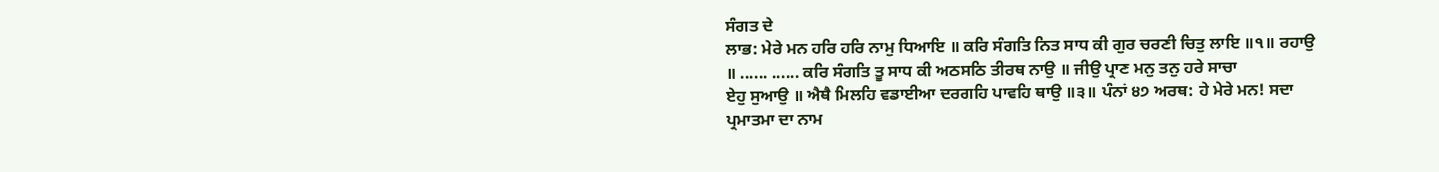ਸੰਗਤ ਦੇ
ਲਾਭ: ਮੇਰੇ ਮਨ ਹਰਿ ਹਰਿ ਨਾਮੁ ਧਿਆਇ ॥ ਕਰਿ ਸੰਗਤਿ ਨਿਤ ਸਾਧ ਕੀ ਗੁਰ ਚਰਣੀ ਚਿਤੁ ਲਾਇ ॥੧॥ ਰਹਾਉ
॥ ...... ...... ਕਰਿ ਸੰਗਤਿ ਤੂ ਸਾਧ ਕੀ ਅਠਸਠਿ ਤੀਰਥ ਨਾਉ ॥ ਜੀਉ ਪ੍ਰਾਣ ਮਨੁ ਤਨੁ ਹਰੇ ਸਾਚਾ
ਏਹੁ ਸੁਆਉ ॥ ਐਥੈ ਮਿਲਹਿ ਵਡਾਈਆ ਦਰਗਹਿ ਪਾਵਹਿ ਥਾਉ ॥੩॥ ਪੰਨਾਂ ੪੭ ਅਰਥ: ਹੇ ਮੇਰੇ ਮਨ! ਸਦਾ
ਪ੍ਰਮਾਤਮਾ ਦਾ ਨਾਮ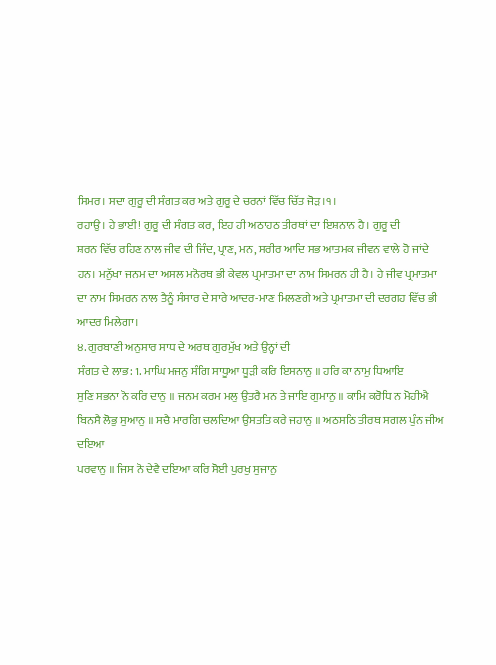ਸਿਮਰ। ਸਦਾ ਗੁਰੂ ਦੀ ਸੰਗਤ ਕਰ ਅਤੇ ਗੁਰੂ ਦੇ ਚਰਨਾਂ ਵਿੱਚ ਚਿੱਤ ਜੋੜ।੧।
ਰਹਾਉ। ਹੇ ਭਾਈ! ਗੁਰੂ ਦੀ ਸੰਗਤ ਕਰ, ਇਹ ਹੀ ਅਠਾਹਠ ਤੀਰਥਾਂ ਦਾ ਇਸ਼ਨਾਨ ਹੈ। ਗੁਰੂ ਦੀ
ਸ਼ਰਨ ਵਿੱਚ ਰਹਿਣ ਨਾਲ ਜੀਵ ਦੀ ਜਿੰਦ, ਪ੍ਰਾਣ, ਮਨ, ਸਰੀਰ ਆਦਿ ਸਭ ਆਤਮਕ ਜੀਵਨ ਵਾਲੇ ਹੋ ਜਾਂਦੇ
ਹਨ। ਮਨੁੱਖਾ ਜਨਮ ਦਾ ਅਸਲ ਮਨੋਰਥ ਭੀ ਕੇਵਲ ਪ੍ਰਮਾਤਮਾ ਦਾ ਨਾਮ ਸਿਮਰਨ ਹੀ ਹੈ। ਹੇ ਜੀਵ ਪ੍ਰਮਾਤਮਾ
ਦਾ ਨਾਮ ਸਿਮਰਨ ਨਾਲ ਤੈਨੂੰ ਸੰਸਾਰ ਦੇ ਸਾਰੇ ਆਦਰ-ਮਾਣ ਮਿਲਣਗੇ ਅਤੇ ਪ੍ਰਮਾਤਮਾ ਦੀ ਦਰਗਹ ਵਿੱਚ ਭੀ
ਆਦਰ ਮਿਲੇਗਾ।
੪. ਗੁਰਬਾਣੀ ਅਨੁਸਾਰ ਸਾਧ ਦੇ ਅਰਥ ਗੁਰਮੁੱਖ ਅਤੇ ਉਨ੍ਹਾਂ ਦੀ
ਸੰਗਤ ਦੇ ਲਾਭ: 1. ਮਾਘਿ ਮਜਨੁ ਸੰਗਿ ਸਾਧੂਆ ਧੂੜੀ ਕਰਿ ਇਸਨਾਨੁ ॥ ਹਰਿ ਕਾ ਨਾਮੁ ਧਿਆਇ
ਸੁਣਿ ਸਭਨਾ ਨੋ ਕਰਿ ਦਾਨੁ ॥ ਜਨਮ ਕਰਮ ਮਲੁ ਉਤਰੈ ਮਨ ਤੇ ਜਾਇ ਗੁਮਾਨੁ ॥ ਕਾਮਿ ਕਰੋਧਿ ਨ ਮੋਹੀਐ
ਬਿਨਸੈ ਲੋਭੁ ਸੁਆਨੁ ॥ ਸਚੈ ਮਾਰਗਿ ਚਲਦਿਆ ਉਸਤਤਿ ਕਰੇ ਜਹਾਨੁ ॥ ਅਠਸਠਿ ਤੀਰਥ ਸਗਲ ਪੁੰਨ ਜੀਅ ਦਇਆ
ਪਰਵਾਨੁ ॥ ਜਿਸ ਨੋ ਦੇਵੈ ਦਇਆ ਕਰਿ ਸੋਈ ਪੁਰਖੁ ਸੁਜਾਨੁ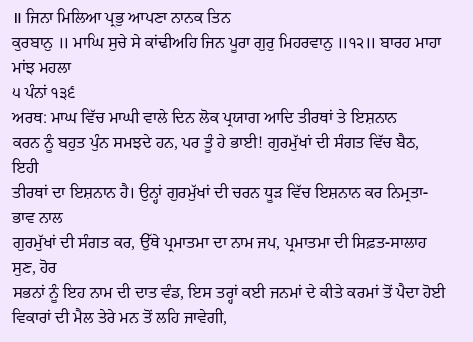॥ ਜਿਨਾ ਮਿਲਿਆ ਪ੍ਰਭੁ ਆਪਣਾ ਨਾਨਕ ਤਿਨ
ਕੁਰਬਾਨੁ ॥ ਮਾਘਿ ਸੁਚੇ ਸੇ ਕਾਂਢੀਅਹਿ ਜਿਨ ਪੂਰਾ ਗੁਰੁ ਮਿਹਰਵਾਨੁ ॥੧੨॥ ਬਾਰਹ ਮਾਹਾ ਮਾਂਝ ਮਹਲਾ
੫ ਪੰਨਾਂ ੧੩੬
ਅਰਥ: ਮਾਘ ਵਿੱਚ ਮਾਘੀ ਵਾਲੇ ਦਿਨ ਲੋਕ ਪ੍ਰਯਾਗ ਆਦਿ ਤੀਰਥਾਂ ਤੇ ਇਸ਼ਨਾਨ
ਕਰਨ ਨੂੰ ਬਹੁਤ ਪੁੰਨ ਸਮਝਦੇ ਹਨ, ਪਰ ਤੂੰ ਹੇ ਭਾਈ! ਗੁਰਮੁੱਖਾਂ ਦੀ ਸੰਗਤ ਵਿੱਚ ਬੈਠ, ਇਹੀ
ਤੀਰਥਾਂ ਦਾ ਇਸ਼ਨਾਨ ਹੈ। ਉਨ੍ਹਾਂ ਗੁਰਮੁੱਖਾਂ ਦੀ ਚਰਨ ਧੂੜ ਵਿੱਚ ਇਸ਼ਨਾਨ ਕਰ ਨਿਮ੍ਰਤਾ-ਭਾਵ ਨਾਲ
ਗੁਰਮੁੱਖਾਂ ਦੀ ਸੰਗਤ ਕਰ, ਉੱਥੇ ਪ੍ਰਮਾਤਮਾ ਦਾ ਨਾਮ ਜਪ, ਪ੍ਰਮਾਤਮਾ ਦੀ ਸਿਫ਼ਤ-ਸਾਲਾਹ ਸੁਣ, ਹੋਰ
ਸਭਨਾਂ ਨੂੰ ਇਹ ਨਾਮ ਦੀ ਦਾਤ ਵੰਡ, ਇਸ ਤਰ੍ਹਾਂ ਕਈ ਜਨਮਾਂ ਦੇ ਕੀਤੇ ਕਰਮਾਂ ਤੋਂ ਪੈਦਾ ਹੋਈ
ਵਿਕਾਰਾਂ ਦੀ ਮੈਲ ਤੇਰੇ ਮਨ ਤੋਂ ਲਹਿ ਜਾਵੇਗੀ,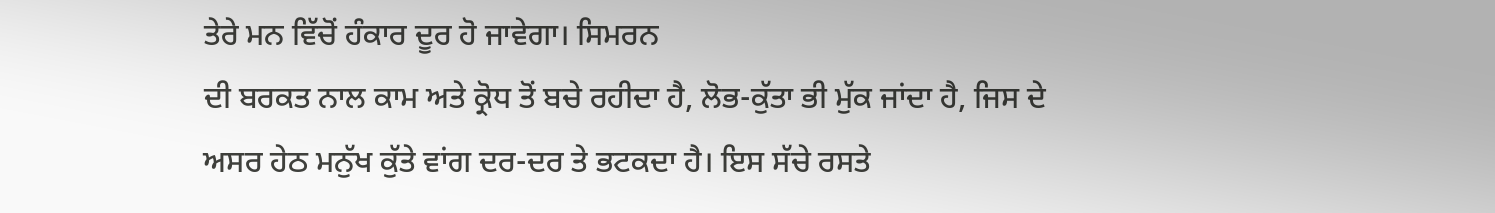ਤੇਰੇ ਮਨ ਵਿੱਚੋਂ ਹੰਕਾਰ ਦੂਰ ਹੋ ਜਾਵੇਗਾ। ਸਿਮਰਨ
ਦੀ ਬਰਕਤ ਨਾਲ ਕਾਮ ਅਤੇ ਕ੍ਰੋਧ ਤੋਂ ਬਚੇ ਰਹੀਦਾ ਹੈ, ਲੋਭ-ਕੁੱਤਾ ਭੀ ਮੁੱਕ ਜਾਂਦਾ ਹੈ, ਜਿਸ ਦੇ
ਅਸਰ ਹੇਠ ਮਨੁੱਖ ਕੁੱਤੇ ਵਾਂਗ ਦਰ-ਦਰ ਤੇ ਭਟਕਦਾ ਹੈ। ਇਸ ਸੱਚੇ ਰਸਤੇ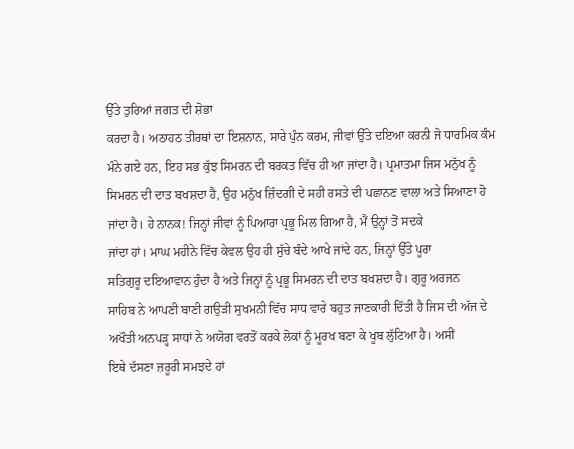ਉੱਤੇ ਤੁਰਿਆਂ ਜਗਤ ਦੀ ਸ਼ੋਭਾ
ਕਰਦਾ ਹੈ। ਅਠਾਹਠ ਤੀਰਥਾਂ ਦਾ ਇਸ਼ਨਾਨ, ਸਾਰੇ ਪੁੰਨ ਕਰਮ, ਜੀਵਾਂ ਉੱਤੇ ਦਇਆ ਕਰਨੀ ਜੋ ਧਾਰਮਿਕ ਕੰਮ
ਮੰਨੇ ਗਏ ਹਨ, ਇਹ ਸਭ ਕੁੱਝ ਸਿਮਰਨ ਦੀ ਬਰਕਤ ਵਿੱਚ ਹੀ ਆ ਜਾਂਦਾ ਹੈ। ਪ੍ਰਮਾਤਮਾ ਜਿਸ ਮਨੁੱਖ ਨੂੰ
ਸਿਮਰਨ ਦੀ ਦਾਤ ਬਖਸ਼ਦਾ ਹੈ, ਉਹ ਮਨੁੱਖ ਜ਼ਿੰਦਗੀ ਦੇ ਸਹੀ ਰਸਤੇ ਦੀ ਪਛਾਨਣ ਵਾਲਾ ਅਤੇ ਸਿਆਣਾ ਹੋ
ਜਾਂਦਾ ਹੈ। ਹੇ ਨਾਨਕ! ਜਿਨ੍ਹਾਂ ਜੀਵਾਂ ਨੂੰ ਪਿਆਰਾ ਪ੍ਰਭੂ ਮਿਲ ਗਿਆ ਹੈ, ਮੈਂ ਉਨ੍ਹਾਂ ਤੋਂ ਸਦਕੇ
ਜਾਂਦਾ ਹਾਂ। ਮਾਘ ਮਹੀਨੇ ਵਿੱਚ ਕੇਵਲ ਉਹ ਹੀ ਸੁੱਚੇ ਬੰਦੇ ਆਖੇ ਜਾਂਦੇ ਹਨ, ਜਿਨ੍ਹਾਂ ਉੱਤੇ ਪੂਰਾ
ਸਤਿਗੁਰੂ ਦਇਆਵਾਨ ਹੁੰਦਾ ਹੈ ਅਤੇ ਜਿਨ੍ਹਾਂ ਨੂੰ ਪ੍ਰਭੂ ਸਿਮਰਨ ਦੀ ਦਾਤ ਬਖਸ਼ਦਾ ਹੈ। ਗੁਰੂ ਅਰਜਨ
ਸਾਹਿਬ ਨੇ ਆਪਣੀ ਬਾਣੀ ਗਉੜੀ ਸੁਖਮਨੀ ਵਿੱਚ ਸਾਧ ਵਾਰੇ ਬਹੁਤ ਜਾਣਕਾਰੀ ਦਿੱਤੀ ਹੈ ਜਿਸ ਦੀ ਅੱਜ ਦੇ
ਅਖੌਤੀ ਅਨਪੜ੍ਹ ਸਾਧਾਂ ਨੇ ਅਯੋਗ ਵਰਤੋਂ ਕਰਕੇ ਲੋਕਾਂ ਨੂੰ ਮੂਰਖ ਬਣਾ ਕੇ ਖੂਬ ਲੁੱਟਿਆ ਹੈ। ਅਸੀਂ
ਇਥੇ ਦੱਸਣਾ ਜ਼ਰੂਰੀ ਸਮਝਦੇ ਹਾਂ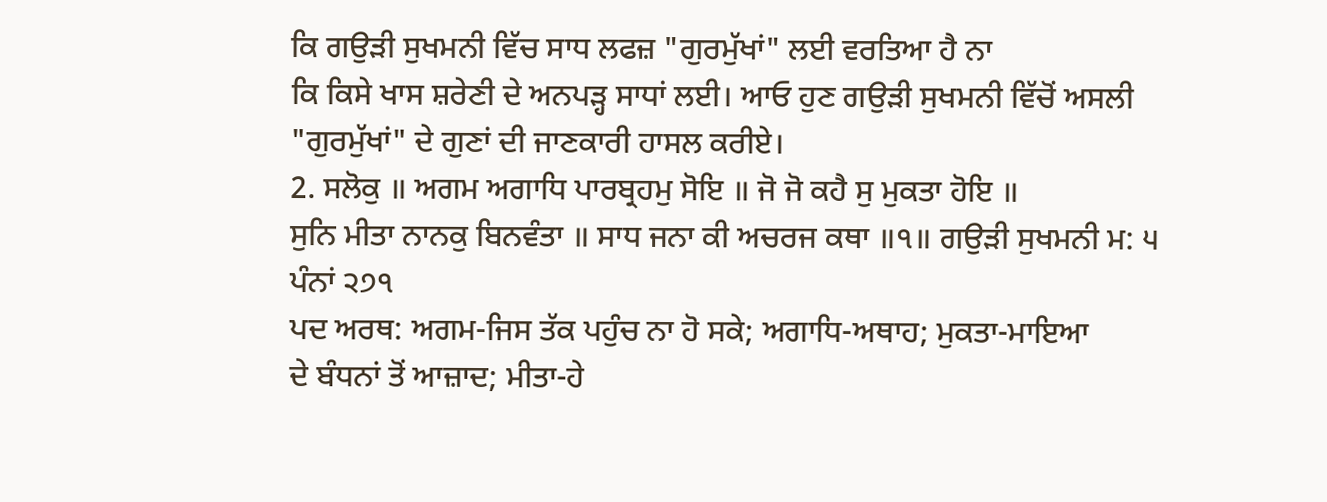ਕਿ ਗਉੜੀ ਸੁਖਮਨੀ ਵਿੱਚ ਸਾਧ ਲਫਜ਼ "ਗੁਰਮੁੱਖਾਂ" ਲਈ ਵਰਤਿਆ ਹੈ ਨਾ
ਕਿ ਕਿਸੇ ਖਾਸ ਸ਼ਰੇਣੀ ਦੇ ਅਨਪੜ੍ਹ ਸਾਧਾਂ ਲਈ। ਆਓ ਹੁਣ ਗਉੜੀ ਸੁਖਮਨੀ ਵਿੱਚੋਂ ਅਸਲੀ
"ਗੁਰਮੁੱਖਾਂ" ਦੇ ਗੁਣਾਂ ਦੀ ਜਾਣਕਾਰੀ ਹਾਸਲ ਕਰੀਏ।
2. ਸਲੋਕੁ ॥ ਅਗਮ ਅਗਾਧਿ ਪਾਰਬ੍ਰਹਮੁ ਸੋਇ ॥ ਜੋ ਜੋ ਕਹੈ ਸੁ ਮੁਕਤਾ ਹੋਇ ॥
ਸੁਨਿ ਮੀਤਾ ਨਾਨਕੁ ਬਿਨਵੰਤਾ ॥ ਸਾਧ ਜਨਾ ਕੀ ਅਚਰਜ ਕਥਾ ॥੧॥ ਗਉੜੀ ਸੁਖਮਨੀ ਮ: ੫ ਪੰਨਾਂ ੨੭੧
ਪਦ ਅਰਥ: ਅਗਮ-ਜਿਸ ਤੱਕ ਪਹੁੰਚ ਨਾ ਹੋ ਸਕੇ; ਅਗਾਧਿ-ਅਥਾਹ; ਮੁਕਤਾ-ਮਾਇਆ
ਦੇ ਬੰਧਨਾਂ ਤੋਂ ਆਜ਼ਾਦ; ਮੀਤਾ-ਹੇ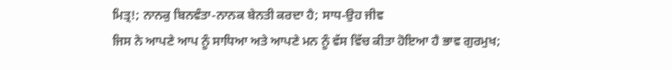ਮਿਤ੍ਰ!; ਨਾਨਕੁ ਬਿਨਵੰਤਾ-ਨਾਨਕ ਬੇਨਤੀ ਕਰਦਾ ਹੈ; ਸਾਧ-ਉਹ ਜੀਵ
ਜਿਸ ਨੇ ਆਪਣੇ ਆਪ ਨੂੰ ਸਾਧਿਆ ਅਤੇ ਆਪਣੇ ਮਨ ਨੂੰ ਵੱਸ ਵਿੱਚ ਕੀਤਾ ਹੋਇਆ ਹੈ ਭਾਵ ਗੁਰਮੁਖ;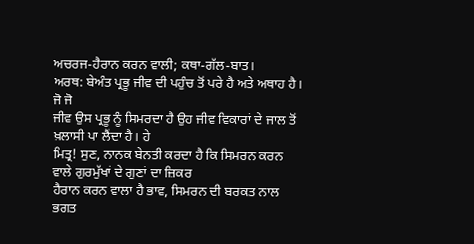ਅਚਰਜ-ਹੈਰਾਨ ਕਰਨ ਵਾਲੀ; ਕਥਾ-ਗੱਲ-ਬਾਤ।
ਅਰਥ: ਬੇਅੰਤ ਪ੍ਰਭੂ ਜੀਵ ਦੀ ਪਹੁੰਚ ਤੋਂ ਪਰੇ ਹੈ ਅਤੇ ਅਥਾਹ ਹੈ। ਜੋ ਜੋ
ਜੀਵ ਉਸ ਪ੍ਰਭੂ ਨੂੰ ਸਿਮਰਦਾ ਹੈ ਉਹ ਜੀਵ ਵਿਕਾਰਾਂ ਦੇ ਜਾਲ ਤੋਂ ਖ਼ਲਾਸੀ ਪਾ ਲੈਂਦਾ ਹੈ। ਹੇ
ਮਿਤ੍ਰ! ਸੁਣ, ਨਾਨਕ ਬੇਨਤੀ ਕਰਦਾ ਹੈ ਕਿ ਸਿਮਰਨ ਕਰਨ ਵਾਲੇ ਗੁਰਮੁੱਖਾਂ ਦੇ ਗੁਣਾਂ ਦਾ ਜ਼ਿਕਰ
ਹੈਰਾਨ ਕਰਨ ਵਾਲਾ ਹੈ ਭਾਵ, ਸਿਮਰਨ ਦੀ ਬਰਕਤ ਨਾਲ ਭਗਤ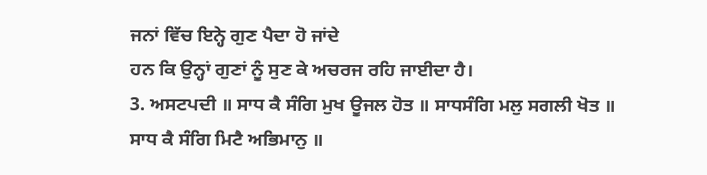ਜਨਾਂ ਵਿੱਚ ਇਨ੍ਹੇ ਗੁਣ ਪੈਦਾ ਹੋ ਜਾਂਦੇ
ਹਨ ਕਿ ਉਨ੍ਹਾਂ ਗੁਣਾਂ ਨੂੰ ਸੁਣ ਕੇ ਅਚਰਜ ਰਹਿ ਜਾਈਦਾ ਹੈ।
3. ਅਸਟਪਦੀ ॥ ਸਾਧ ਕੈ ਸੰਗਿ ਮੁਖ ਊਜਲ ਹੋਤ ॥ ਸਾਧਸੰਗਿ ਮਲੁ ਸਗਲੀ ਖੋਤ ॥
ਸਾਧ ਕੈ ਸੰਗਿ ਮਿਟੈ ਅਭਿਮਾਨੁ ॥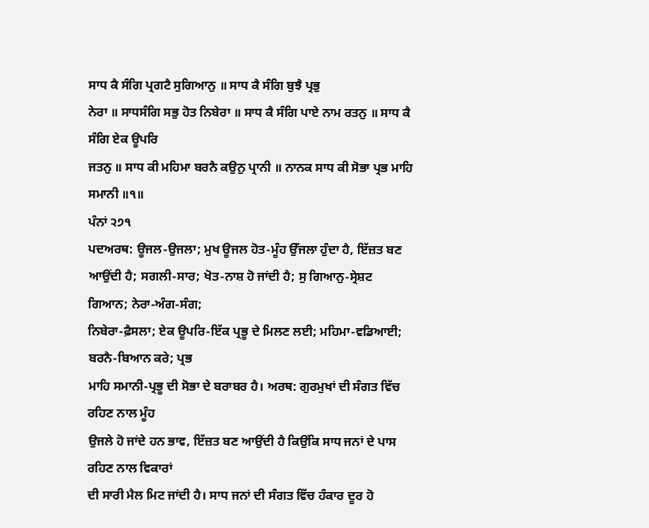ਸਾਧ ਕੈ ਸੰਗਿ ਪ੍ਰਗਟੈ ਸੁਗਿਆਨੁ ॥ ਸਾਧ ਕੈ ਸੰਗਿ ਬੁਝੈ ਪ੍ਰਭੁ
ਨੇਰਾ ॥ ਸਾਧਸੰਗਿ ਸਭੁ ਹੋਤ ਨਿਬੇਰਾ ॥ ਸਾਧ ਕੈ ਸੰਗਿ ਪਾਏ ਨਾਮ ਰਤਨੁ ॥ ਸਾਧ ਕੈ ਸੰਗਿ ਏਕ ਊਪਰਿ
ਜਤਨੁ ॥ ਸਾਧ ਕੀ ਮਹਿਮਾ ਬਰਨੈ ਕਉਨੁ ਪ੍ਰਾਨੀ ॥ ਨਾਨਕ ਸਾਧ ਕੀ ਸੋਭਾ ਪ੍ਰਭ ਮਾਹਿ ਸਮਾਨੀ ॥੧॥
ਪੰਨਾਂ ੨੭੧
ਪਦਅਰਥ: ਊਜਲ-ਉਜਲਾ; ਮੁਖ ਊਜਲ ਹੋਤ-ਮੂੰਹ ਉੱਜਲਾ ਹੁੰਦਾ ਹੈ, ਇੱਜ਼ਤ ਬਣ
ਆਉਂਦੀ ਹੈ; ਸਗਲੀ-ਸਾਰ; ਖੋਤ-ਨਾਸ਼ ਹੋ ਜਾਂਦੀ ਹੈ; ਸੁ ਗਿਆਨੁ-ਸ੍ਰੇਸ਼ਟ ਗਿਆਨ; ਨੇਰਾ-ਅੰਗ-ਸੰਗ;
ਨਿਬੇਰਾ-ਫ਼ੈਸਲਾ; ਏਕ ਊਪਰਿ-ਇੱਕ ਪ੍ਰਭੂ ਦੇ ਮਿਲਣ ਲਈ; ਮਹਿਮਾ-ਵਡਿਆਈ; ਬਰਨੈ-ਬਿਆਨ ਕਰੇ; ਪ੍ਰਭ
ਮਾਹਿ ਸਮਾਨੀ-ਪ੍ਰਭੂ ਦੀ ਸੋਭਾ ਦੇ ਬਰਾਬਰ ਹੈ। ਅਰਥ: ਗੁਰਮੁਖਾਂ ਦੀ ਸੰਗਤ ਵਿੱਚ ਰਹਿਣ ਨਾਲ ਮੂੰਹ
ਉਜਲੇ ਹੋ ਜਾਂਦੇ ਹਨ ਭਾਵ, ਇੱਜ਼ਤ ਬਣ ਆਉਂਦੀ ਹੈ ਕਿਉਂਕਿ ਸਾਧ ਜਨਾਂ ਦੇ ਪਾਸ ਰਹਿਣ ਨਾਲ ਵਿਕਾਰਾਂ
ਦੀ ਸਾਰੀ ਮੈਲ ਮਿਟ ਜਾਂਦੀ ਹੈ। ਸਾਧ ਜਨਾਂ ਦੀ ਸੰਗਤ ਵਿੱਚ ਹੰਕਾਰ ਦੂਰ ਹੋ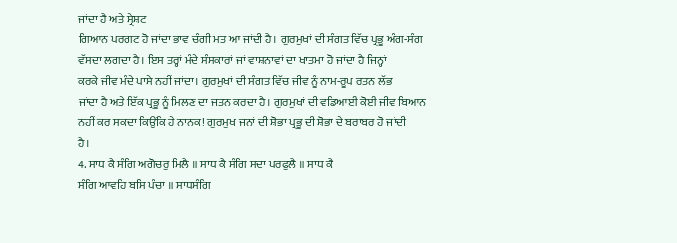ਜਾਂਦਾ ਹੈ ਅਤੇ ਸ੍ਰੇਸ਼ਟ
ਗਿਆਨ ਪਰਗਟ ਹੋ ਜਾਂਦਾ ਭਾਵ ਚੰਗੀ ਮਤ ਆ ਜਾਂਦੀ ਹੈ। ਗੁਰਮੁਖਾਂ ਦੀ ਸੰਗਤ ਵਿੱਚ ਪ੍ਰਭੂ ਅੰਗ-ਸੰਗ
ਵੱਸਦਾ ਲਗਦਾ ਹੈ। ਇਸ ਤਰ੍ਹਾਂ ਮੰਦੇ ਸੰਸਕਾਰਾਂ ਜਾਂ ਵਾਸ਼ਨਾਵਾਂ ਦਾ ਖਾਤਮਾ ਹੋ ਜਾਂਦਾ ਹੈ ਜਿਨ੍ਹਾਂ
ਕਰਕੇ ਜੀਵ ਮੰਦੇ ਪਾਸੇ ਨਹੀਂ ਜਾਂਦਾ। ਗੁਰਮੁਖਾਂ ਦੀ ਸੰਗਤ ਵਿੱਚ ਜੀਵ ਨੂੰ ਨਾਮ-ਰੂਪ ਰਤਨ ਲੱਭ
ਜਾਂਦਾ ਹੈ ਅਤੇ ਇੱਕ ਪ੍ਰਭੂ ਨੂੰ ਮਿਲਣ ਦਾ ਜਤਨ ਕਰਦਾ ਹੈ। ਗੁਰਮੁਖਾਂ ਦੀ ਵਡਿਆਈ ਕੋਈ ਜੀਵ ਬਿਆਨ
ਨਹੀਂ ਕਰ ਸਕਦਾ ਕਿਉਂਕਿ ਹੇ ਨਾਨਕ! ਗੁਰਮੁਖ ਜਨਾਂ ਦੀ ਸ਼ੋਭਾ ਪ੍ਰਭੂ ਦੀ ਸ਼ੋਭਾ ਦੇ ਬਰਾਬਰ ਹੋ ਜਾਂਦੀ
ਹੈ।
4. ਸਾਧ ਕੈ ਸੰਗਿ ਅਗੋਚਰੁ ਮਿਲੈ ॥ ਸਾਧ ਕੈ ਸੰਗਿ ਸਦਾ ਪਰਫੁਲੈ ॥ ਸਾਧ ਕੈ
ਸੰਗਿ ਆਵਹਿ ਬਸਿ ਪੰਚਾ ॥ ਸਾਧਸੰਗਿ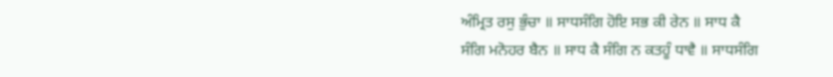ਅੰਮ੍ਰਿਤ ਰਸੁ ਭੁੰਚਾ ॥ ਸਾਧਸੰਗਿ ਹੋਇ ਸਭ ਕੀ ਰੇਨ ॥ ਸਾਧ ਕੈ
ਸੰਗਿ ਮਨੋਹਰ ਬੈਨ ॥ ਸਾਧ ਕੈ ਸੰਗਿ ਨ ਕਤਹੂੰ ਧਾਵੈ ॥ ਸਾਧਸੰਗਿ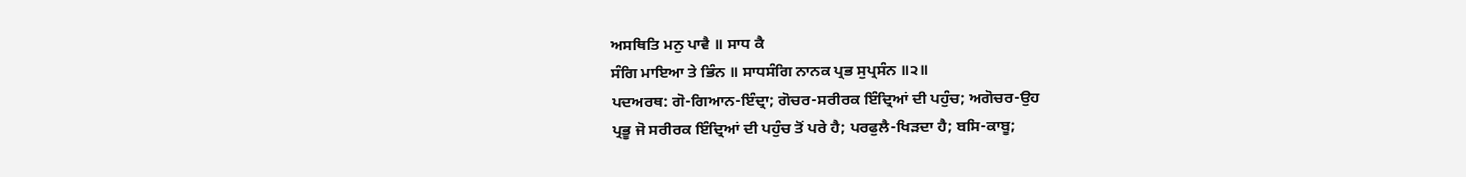ਅਸਥਿਤਿ ਮਨੁ ਪਾਵੈ ॥ ਸਾਧ ਕੈ
ਸੰਗਿ ਮਾਇਆ ਤੇ ਭਿੰਨ ॥ ਸਾਧਸੰਗਿ ਨਾਨਕ ਪ੍ਰਭ ਸੁਪ੍ਰਸੰਨ ॥੨॥
ਪਦਅਰਥ: ਗੋ-ਗਿਆਨ-ਇੰਦ੍ਰਾ; ਗੋਚਰ-ਸਰੀਰਕ ਇੰਦ੍ਰਿਆਂ ਦੀ ਪਹੁੰਚ; ਅਗੋਚਰ-ਉਹ
ਪ੍ਰਭੂ ਜੋ ਸਰੀਰਕ ਇੰਦ੍ਰਿਆਂ ਦੀ ਪਹੁੰਚ ਤੋਂ ਪਰੇ ਹੈ; ਪਰਫੁਲੈ-ਖਿੜਦਾ ਹੈ; ਬਸਿ-ਕਾਬੂ;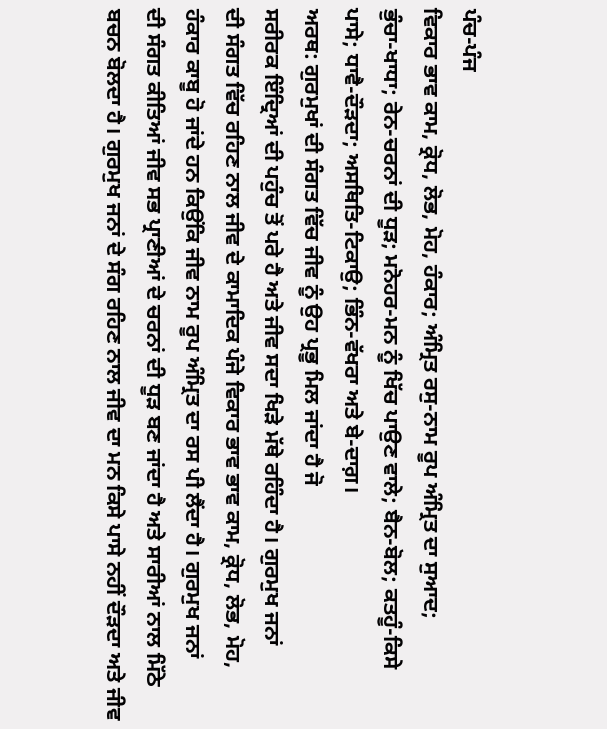ਪੰਚ-ਪੰਜ
ਵਿਕਾਰ ਭਾਵ ਕਾਮ, ਕ੍ਰੋਧ, ਲੋਭ, ਮੋਹ, ਹੰਕਾਰ; ਅੰਮ੍ਰਿਤ ਰਸੁ-ਨਾਮ ਰੂਪ ਅੰਮ੍ਰਿਤ ਦਾ ਸੁਆਦ;
ਭੁੰਚਾ-ਖਾਧਾ; ਰੇਨ-ਚਰਨਾਂ ਦੀ ਧੂੜ; ਮਨੋਹਰ-ਮਨ ਨੂੰ ਖਿੱਚ ਪਾਉਣ ਵਾਲੇ; ਬੈਨ-ਬੋਲ; ਕਤਹੂੰ-ਕਿਸੇ
ਪਾਸੇ; ਧਾਵੈ-ਦੌੜਦਾ; ਅਸਥਿਤਿ-ਟਿਕਾਉ; ਭਿੰਨ-ਵੱਖਰਾ ਅਤੇ ਬੇ-ਦਾਗ਼।
ਅਰਥ: ਗੁਰਮੁਖਾਂ ਦੀ ਸੰਗਤ ਵਿੱਚ ਜੀਵ ਨੂੰ ਉਹ ਪ੍ਰਭੂ ਮਿਲ ਜਾਂਦਾ ਹੈ ਜੋ
ਸਰੀਰਕ ਇੰਦ੍ਰਿਆਂ ਦੀ ਪਹੁੰਚ ਤੋਂ ਪਰੇ ਹੈ ਅਤੇ ਜੀਵ ਸਦਾ ਖਿੜੇ ਮੱਥੇ ਰਹਿੰਦਾ ਹੈ। ਗੁਰਮੁਖ ਜਨਾਂ
ਦੀ ਸੰਗਤ ਵਿੱਚ ਰਹਿਣ ਨਾਲ ਜੀਵ ਦੇ ਕਾਮਾਦਿਕ ਪੰਜੇ ਵਿਕਾਰ ਭਾਵ ਭਾਵ ਕਾਮ, ਕ੍ਰੋਧ, ਲੋਭ, ਮੋਹ,
ਹੰਕਾਰ ਕਾਬੂ ਹੋ ਜਾਂਦੇ ਹਨ ਕਿਉਂਕਿ ਜੀਵ ਨਾਮ ਰੂਪ ਅੰਮ੍ਰਿਤ ਦਾ ਰਸ ਪੀ ਲੈਂਦਾ ਹੈ। ਗੁਰਮੁਖ ਜਨਾਂ
ਦੀ ਸੰਗਤ ਕੀਤਿਆਂ ਜੀਵ ਸਭ ਪ੍ਰਾਣੀਆਂ ਦੇ ਚਰਨਾਂ ਦੀ ਧੂੜ ਬਣ ਜਾਂਦਾ ਹੈ ਅਤੇ ਸਾਰੀਆਂ ਨਾਲ ਮਿੱਠੇ
ਬਚਨ ਬੋਲਦਾ ਹੈ। ਗੁਰਮੁਖ ਜਨਾਂ ਦੇ ਸੰਗ ਰਹਿਣ ਨਾਲ ਜੀਵ ਦਾ ਮਨ ਕਿਸੇ ਪਾਸੇ ਨਹੀਂ ਦੌੜਦਾ ਅਤੇ ਜੀਵ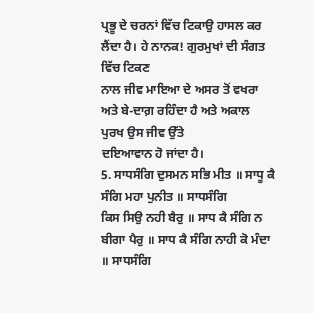ਪ੍ਰਭੂ ਦੇ ਚਰਨਾਂ ਵਿੱਚ ਟਿਕਾਉ ਹਾਸਲ ਕਰ ਲੈਂਦਾ ਹੈ। ਹੇ ਨਾਨਕ! ਗੁਰਮੁਖਾਂ ਦੀ ਸੰਗਤ ਵਿੱਚ ਟਿਕਣ
ਨਾਲ ਜੀਵ ਮਾਇਆ ਦੇ ਅਸਰ ਤੋਂ ਵਖਰਾ ਅਤੇ ਬੇ-ਦਾਗ਼ ਰਹਿੰਦਾ ਹੈ ਅਤੇ ਅਕਾਲ ਪੁਰਖ ਉਸ ਜੀਵ ਉੱਤੇ
ਦਇਆਵਾਨ ਹੋ ਜਾਂਦਾ ਹੈ।
5. ਸਾਧਸੰਗਿ ਦੁਸਮਨ ਸਭਿ ਮੀਤ ॥ ਸਾਧੂ ਕੈ ਸੰਗਿ ਮਹਾ ਪੁਨੀਤ ॥ ਸਾਧਸੰਗਿ
ਕਿਸ ਸਿਉ ਨਹੀ ਬੈਰੁ ॥ ਸਾਧ ਕੈ ਸੰਗਿ ਨ ਬੀਗਾ ਪੈਰੁ ॥ ਸਾਧ ਕੈ ਸੰਗਿ ਨਾਹੀ ਕੋ ਮੰਦਾ ॥ ਸਾਧਸੰਗਿ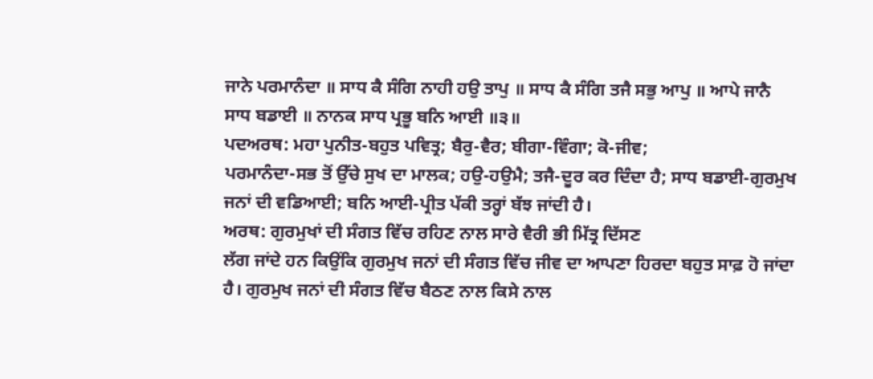ਜਾਨੇ ਪਰਮਾਨੰਦਾ ॥ ਸਾਧ ਕੈ ਸੰਗਿ ਨਾਹੀ ਹਉ ਤਾਪੁ ॥ ਸਾਧ ਕੈ ਸੰਗਿ ਤਜੈ ਸਭੁ ਆਪੁ ॥ ਆਪੇ ਜਾਨੈ
ਸਾਧ ਬਡਾਈ ॥ ਨਾਨਕ ਸਾਧ ਪ੍ਰਭੂ ਬਨਿ ਆਈ ॥੩॥
ਪਦਅਰਥ: ਮਹਾ ਪੁਨੀਤ-ਬਹੁਤ ਪਵਿਤ੍ਰ; ਬੈਰੁ-ਵੈਰ; ਬੀਗਾ-ਵਿੰਗਾ; ਕੋ-ਜੀਵ;
ਪਰਮਾਨੰਦਾ-ਸਭ ਤੋਂ ਉੱਚੇ ਸੁਖ ਦਾ ਮਾਲਕ; ਹਉ-ਹਉਮੈ; ਤਜੈ-ਦੂਰ ਕਰ ਦਿੰਦਾ ਹੈ; ਸਾਧ ਬਡਾਈ-ਗੁਰਮੁਖ
ਜਨਾਂ ਦੀ ਵਡਿਆਈ; ਬਨਿ ਆਈ-ਪ੍ਰੀਤ ਪੱਕੀ ਤਰ੍ਹਾਂ ਬੱਝ ਜਾਂਦੀ ਹੈ।
ਅਰਥ: ਗੁਰਮੁਖਾਂ ਦੀ ਸੰਗਤ ਵਿੱਚ ਰਹਿਣ ਨਾਲ ਸਾਰੇ ਵੈਰੀ ਭੀ ਮਿੱਤ੍ਰ ਦਿੱਸਣ
ਲੱਗ ਜਾਂਦੇ ਹਨ ਕਿਉਂਕਿ ਗੁਰਮੁਖ ਜਨਾਂ ਦੀ ਸੰਗਤ ਵਿੱਚ ਜੀਵ ਦਾ ਆਪਣਾ ਹਿਰਦਾ ਬਹੁਤ ਸਾਫ਼ ਹੋ ਜਾਂਦਾ
ਹੈ। ਗੁਰਮੁਖ ਜਨਾਂ ਦੀ ਸੰਗਤ ਵਿੱਚ ਬੈਠਣ ਨਾਲ ਕਿਸੇ ਨਾਲ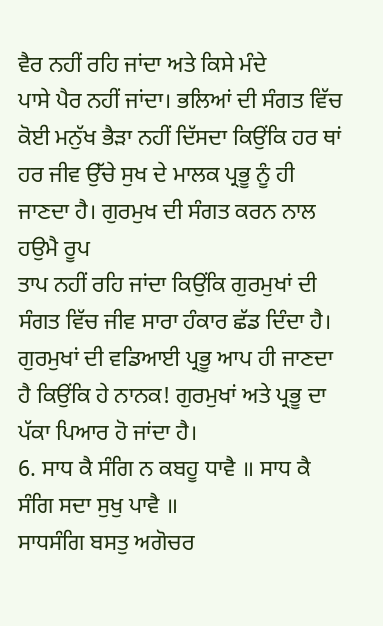ਵੈਰ ਨਹੀਂ ਰਹਿ ਜਾਂਦਾ ਅਤੇ ਕਿਸੇ ਮੰਦੇ
ਪਾਸੇ ਪੈਰ ਨਹੀਂ ਜਾਂਦਾ। ਭਲਿਆਂ ਦੀ ਸੰਗਤ ਵਿੱਚ ਕੋਈ ਮਨੁੱਖ ਭੈੜਾ ਨਹੀਂ ਦਿੱਸਦਾ ਕਿਉਂਕਿ ਹਰ ਥਾਂ
ਹਰ ਜੀਵ ਉੱਚੇ ਸੁਖ ਦੇ ਮਾਲਕ ਪ੍ਰਭੂ ਨੂੰ ਹੀ ਜਾਣਦਾ ਹੈ। ਗੁਰਮੁਖ ਦੀ ਸੰਗਤ ਕਰਨ ਨਾਲ ਹਉਮੈ ਰੂਪ
ਤਾਪ ਨਹੀਂ ਰਹਿ ਜਾਂਦਾ ਕਿਉਂਕਿ ਗੁਰਮੁਖਾਂ ਦੀ ਸੰਗਤ ਵਿੱਚ ਜੀਵ ਸਾਰਾ ਹੰਕਾਰ ਛੱਡ ਦਿੰਦਾ ਹੈ।
ਗੁਰਮੁਖਾਂ ਦੀ ਵਡਿਆਈ ਪ੍ਰਭੂ ਆਪ ਹੀ ਜਾਣਦਾ ਹੈ ਕਿਉਂਕਿ ਹੇ ਨਾਨਕ! ਗੁਰਮੁਖਾਂ ਅਤੇ ਪ੍ਰਭੂ ਦਾ
ਪੱਕਾ ਪਿਆਰ ਹੋ ਜਾਂਦਾ ਹੈ।
6. ਸਾਧ ਕੈ ਸੰਗਿ ਨ ਕਬਹੂ ਧਾਵੈ ॥ ਸਾਧ ਕੈ ਸੰਗਿ ਸਦਾ ਸੁਖੁ ਪਾਵੈ ॥
ਸਾਧਸੰਗਿ ਬਸਤੁ ਅਗੋਚਰ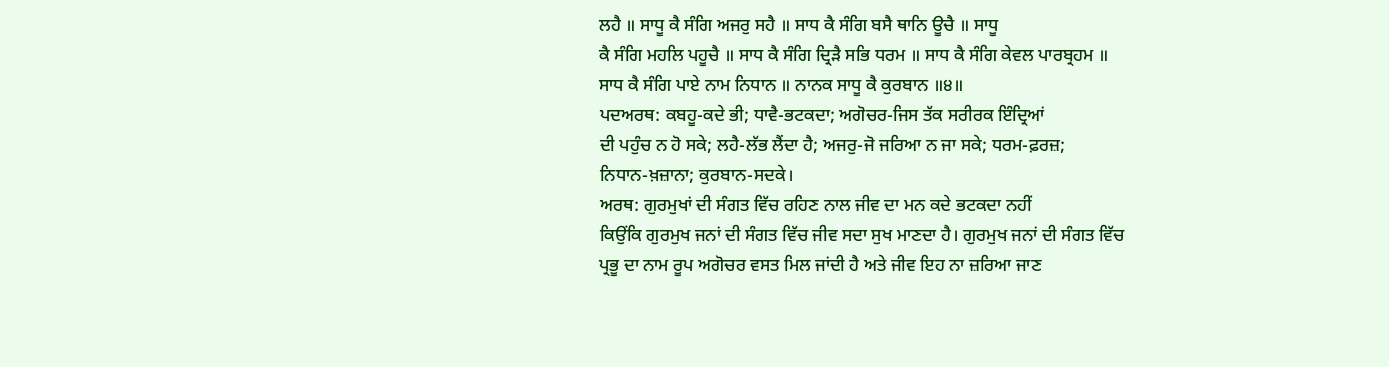ਲਹੈ ॥ ਸਾਧੂ ਕੈ ਸੰਗਿ ਅਜਰੁ ਸਹੈ ॥ ਸਾਧ ਕੈ ਸੰਗਿ ਬਸੈ ਥਾਨਿ ਊਚੈ ॥ ਸਾਧੂ
ਕੈ ਸੰਗਿ ਮਹਲਿ ਪਹੂਚੈ ॥ ਸਾਧ ਕੈ ਸੰਗਿ ਦ੍ਰਿੜੈ ਸਭਿ ਧਰਮ ॥ ਸਾਧ ਕੈ ਸੰਗਿ ਕੇਵਲ ਪਾਰਬ੍ਰਹਮ ॥
ਸਾਧ ਕੈ ਸੰਗਿ ਪਾਏ ਨਾਮ ਨਿਧਾਨ ॥ ਨਾਨਕ ਸਾਧੂ ਕੈ ਕੁਰਬਾਨ ॥੪॥
ਪਦਅਰਥ: ਕਬਹੂ-ਕਦੇ ਭੀ; ਧਾਵੈ-ਭਟਕਦਾ; ਅਗੋਚਰ-ਜਿਸ ਤੱਕ ਸਰੀਰਕ ਇੰਦ੍ਰਿਆਂ
ਦੀ ਪਹੁੰਚ ਨ ਹੋ ਸਕੇ; ਲਹੈ-ਲੱਭ ਲੈਂਦਾ ਹੈ; ਅਜਰੁ-ਜੋ ਜਰਿਆ ਨ ਜਾ ਸਕੇ; ਧਰਮ-ਫ਼ਰਜ਼;
ਨਿਧਾਨ-ਖ਼ਜ਼ਾਨਾ; ਕੁਰਬਾਨ-ਸਦਕੇ।
ਅਰਥ: ਗੁਰਮੁਖਾਂ ਦੀ ਸੰਗਤ ਵਿੱਚ ਰਹਿਣ ਨਾਲ ਜੀਵ ਦਾ ਮਨ ਕਦੇ ਭਟਕਦਾ ਨਹੀਂ
ਕਿਉਂਕਿ ਗੁਰਮੁਖ ਜਨਾਂ ਦੀ ਸੰਗਤ ਵਿੱਚ ਜੀਵ ਸਦਾ ਸੁਖ ਮਾਣਦਾ ਹੈ। ਗੁਰਮੁਖ ਜਨਾਂ ਦੀ ਸੰਗਤ ਵਿੱਚ
ਪ੍ਰਭੂ ਦਾ ਨਾਮ ਰੂਪ ਅਗੋਚਰ ਵਸਤ ਮਿਲ ਜਾਂਦੀ ਹੈ ਅਤੇ ਜੀਵ ਇਹ ਨਾ ਜ਼ਰਿਆ ਜਾਣ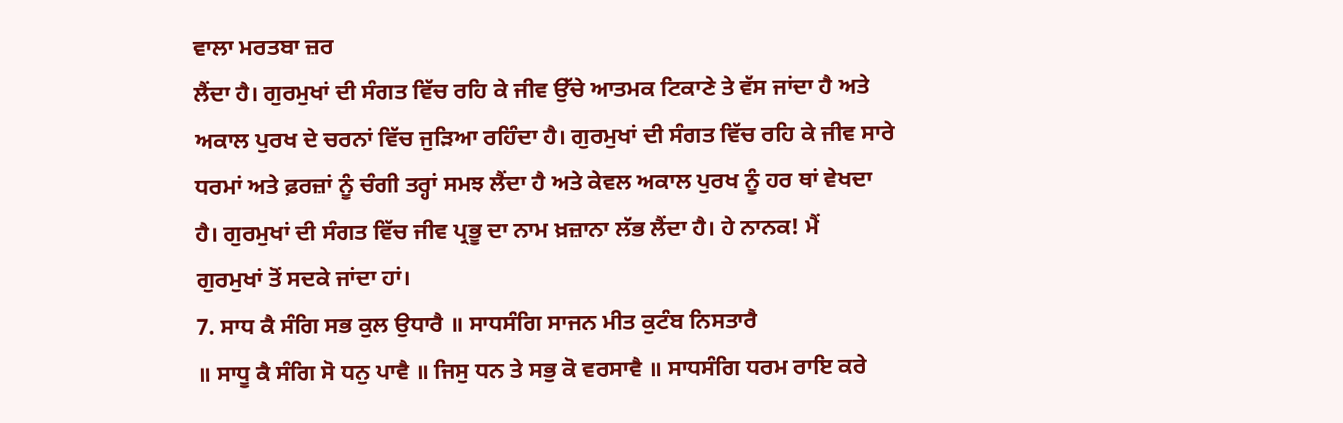ਵਾਲਾ ਮਰਤਬਾ ਜ਼ਰ
ਲੈਂਦਾ ਹੈ। ਗੁਰਮੁਖਾਂ ਦੀ ਸੰਗਤ ਵਿੱਚ ਰਹਿ ਕੇ ਜੀਵ ਉੱਚੇ ਆਤਮਕ ਟਿਕਾਣੇ ਤੇ ਵੱਸ ਜਾਂਦਾ ਹੈ ਅਤੇ
ਅਕਾਲ ਪੁਰਖ ਦੇ ਚਰਨਾਂ ਵਿੱਚ ਜੁੜਿਆ ਰਹਿੰਦਾ ਹੈ। ਗੁਰਮੁਖਾਂ ਦੀ ਸੰਗਤ ਵਿੱਚ ਰਹਿ ਕੇ ਜੀਵ ਸਾਰੇ
ਧਰਮਾਂ ਅਤੇ ਫ਼ਰਜ਼ਾਂ ਨੂੰ ਚੰਗੀ ਤਰ੍ਹਾਂ ਸਮਝ ਲੈਂਦਾ ਹੈ ਅਤੇ ਕੇਵਲ ਅਕਾਲ ਪੁਰਖ ਨੂੰ ਹਰ ਥਾਂ ਵੇਖਦਾ
ਹੈ। ਗੁਰਮੁਖਾਂ ਦੀ ਸੰਗਤ ਵਿੱਚ ਜੀਵ ਪ੍ਰਭੂ ਦਾ ਨਾਮ ਖ਼ਜ਼ਾਨਾ ਲੱਭ ਲੈਂਦਾ ਹੈ। ਹੇ ਨਾਨਕ! ਮੈਂ
ਗੁਰਮੁਖਾਂ ਤੋਂ ਸਦਕੇ ਜਾਂਦਾ ਹਾਂ।
7. ਸਾਧ ਕੈ ਸੰਗਿ ਸਭ ਕੁਲ ਉਧਾਰੈ ॥ ਸਾਧਸੰਗਿ ਸਾਜਨ ਮੀਤ ਕੁਟੰਬ ਨਿਸਤਾਰੈ
॥ ਸਾਧੂ ਕੈ ਸੰਗਿ ਸੋ ਧਨੁ ਪਾਵੈ ॥ ਜਿਸੁ ਧਨ ਤੇ ਸਭੁ ਕੋ ਵਰਸਾਵੈ ॥ ਸਾਧਸੰਗਿ ਧਰਮ ਰਾਇ ਕਰੇ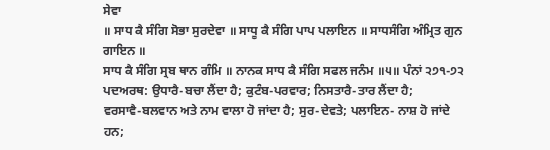ਸੇਵਾ
॥ ਸਾਧ ਕੈ ਸੰਗਿ ਸੋਭਾ ਸੁਰਦੇਵਾ ॥ ਸਾਧੂ ਕੈ ਸੰਗਿ ਪਾਪ ਪਲਾਇਨ ॥ ਸਾਧਸੰਗਿ ਅੰਮ੍ਰਿਤ ਗੁਨ ਗਾਇਨ ॥
ਸਾਧ ਕੈ ਸੰਗਿ ਸ੍ਰਬ ਥਾਨ ਗੰਮਿ ॥ ਨਾਨਕ ਸਾਧ ਕੈ ਸੰਗਿ ਸਫਲ ਜਨੰਮ ॥੫॥ ਪੰਨਾਂ ੨੭੧-੭੨
ਪਦਅਰਥ: ਉਧਾਰੈ-ਬਚਾ ਲੈਂਦਾ ਹੈ; ਕੁਟੰਬ-ਪਰਵਾਰ; ਨਿਸਤਾਰੈ-ਤਾਰ ਲੈਂਦਾ ਹੈ;
ਵਰਸਾਵੈ-ਬਲਵਾਨ ਅਤੇ ਨਾਮ ਵਾਲਾ ਹੋ ਜਾਂਦਾ ਹੈ; ਸੁਰ-ਦੇਵਤੇ; ਪਲਾਇਨ- ਨਾਸ਼ ਹੋ ਜਾਂਦੇ ਹਨ;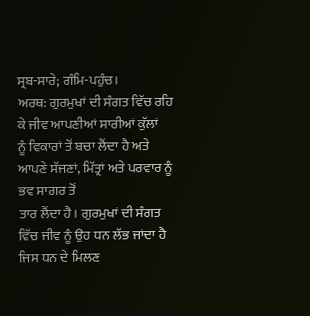ਸ੍ਰਬ-ਸਾਰੇ; ਗੰਮਿ-ਪਹੁੰਚ।
ਅਰਥ: ਗੁਰਮੁਖਾਂ ਦੀ ਸੰਗਤ ਵਿੱਚ ਰਹਿ ਕੇ ਜੀਵ ਆਪਣੀਆਂ ਸਾਰੀਆਂ ਕੁੱਲਾਂ
ਨੂੰ ਵਿਕਾਰਾਂ ਤੋਂ ਬਚਾ ਲੈਂਦਾ ਹੈ ਅਤੇ ਆਪਣੇ ਸੱਜਣਾਂ, ਮਿੱਤ੍ਰਾਂ ਅਤੇ ਪਰਵਾਰ ਨੂੰ ਭਵ ਸਾਗਰ ਤੋਂ
ਤਾਰ ਲੈਂਦਾ ਹੈ। ਗੁਰਮੁਖਾਂ ਦੀ ਸੰਗਤ ਵਿੱਚ ਜੀਵ ਨੂੰ ਉਹ ਧਨ ਲੱਭ ਜਾਂਦਾ ਹੈ ਜਿਸ ਧਨ ਦੇ ਮਿਲਣ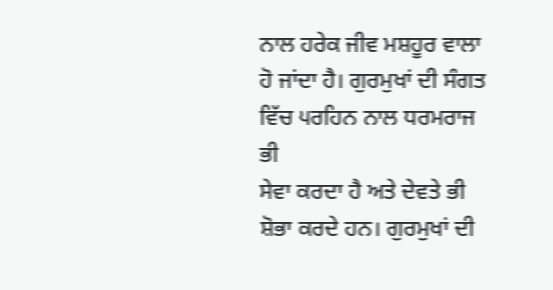ਨਾਲ ਹਰੇਕ ਜੀਵ ਮਸ਼ਹੂਰ ਵਾਲਾ ਹੋ ਜਾਂਦਾ ਹੈ। ਗੁਰਮੁਖਾਂ ਦੀ ਸੰਗਤ ਵਿੱਚ ੫ਰਹਿਨ ਨਾਲ ਧਰਮਰਾਜ ਭੀ
ਸੇਵਾ ਕਰਦਾ ਹੈ ਅਤੇ ਦੇਵਤੇ ਭੀ ਸ਼ੋਭਾ ਕਰਦੇ ਹਨ। ਗੁਰਮੁਖਾਂ ਦੀ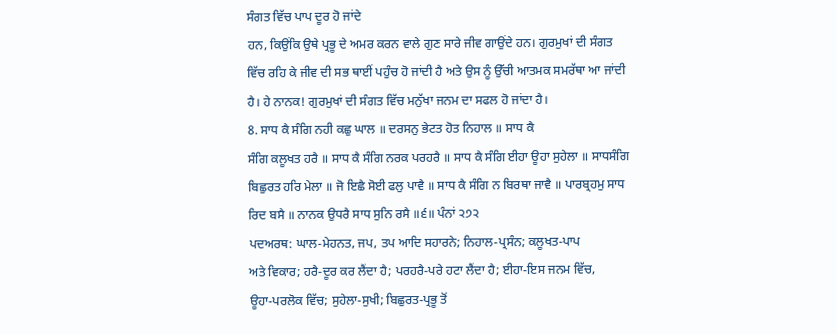ਸੰਗਤ ਵਿੱਚ ਪਾਪ ਦੂਰ ਹੋ ਜਾਂਦੇ
ਹਨ, ਕਿਉਂਕਿ ਉਥੇ ਪ੍ਰਭੂ ਦੇ ਅਮਰ ਕਰਨ ਵਾਲੇ ਗੁਣ ਸਾਰੇ ਜੀਵ ਗਾਉਂਦੇ ਹਨ। ਗੁਰਮੁਖਾਂ ਦੀ ਸੰਗਤ
ਵਿੱਚ ਰਹਿ ਕੇ ਜੀਵ ਦੀ ਸਭ ਥਾਈਂ ਪਹੁੰਚ ਹੋ ਜਾਂਦੀ ਹੈ ਅਤੇ ਉਸ ਨੂੰ ਉੱਚੀ ਆਤਮਕ ਸਮਰੱਥਾ ਆ ਜਾਂਦੀ
ਹੈ। ਹੇ ਨਾਨਕ! ਗੁਰਮੁਖਾਂ ਦੀ ਸੰਗਤ ਵਿੱਚ ਮਨੁੱਖਾ ਜਨਮ ਦਾ ਸਫਲ ਹੋ ਜਾਂਦਾ ਹੈ।
8. ਸਾਧ ਕੈ ਸੰਗਿ ਨਹੀ ਕਛੁ ਘਾਲ ॥ ਦਰਸਨੁ ਭੇਟਤ ਹੋਤ ਨਿਹਾਲ ॥ ਸਾਧ ਕੈ
ਸੰਗਿ ਕਲੂਖਤ ਹਰੈ ॥ ਸਾਧ ਕੈ ਸੰਗਿ ਨਰਕ ਪਰਹਰੈ ॥ ਸਾਧ ਕੈ ਸੰਗਿ ਈਹਾ ਊਹਾ ਸੁਹੇਲਾ ॥ ਸਾਧਸੰਗਿ
ਬਿਛੁਰਤ ਹਰਿ ਮੇਲਾ ॥ ਜੋ ਇਛੈ ਸੋਈ ਫਲੁ ਪਾਵੈ ॥ ਸਾਧ ਕੈ ਸੰਗਿ ਨ ਬਿਰਥਾ ਜਾਵੈ ॥ ਪਾਰਬ੍ਰਹਮੁ ਸਾਧ
ਰਿਦ ਬਸੈ ॥ ਨਾਨਕ ਉਧਰੈ ਸਾਧ ਸੁਨਿ ਰਸੈ ॥੬॥ ਪੰਨਾਂ ੨੭੨
ਪਦਅਰਥ: ਘਾਲ-ਮੇਹਨਤ, ਜਪ, ਤਪ ਆਦਿ ਸਹਾਰਨੇ; ਨਿਹਾਲ-ਪ੍ਰਸੰਨ; ਕਲੂਖਤ-ਪਾਪ
ਅਤੇ ਵਿਕਾਰ; ਹਰੈ-ਦੂਰ ਕਰ ਲੈਂਦਾ ਹੈ; ਪਰਹਰੈ-ਪਰੇ ਹਟਾ ਲੈਂਦਾ ਹੈ; ਈਹਾ-ਇਸ ਜਨਮ ਵਿੱਚ,
ਊਹਾ-ਪਰਲੋਕ ਵਿੱਚ; ਸੁਹੇਲਾ-ਸੁਖੀ; ਬਿਛੁਰਤ-ਪ੍ਰਭੂ ਤੋਂ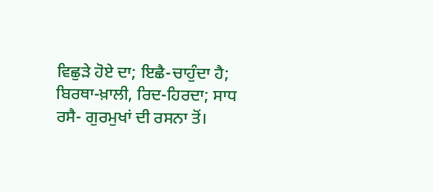ਵਿਛੁੜੇ ਹੋਏ ਦਾ; ਇਛੈ-ਚਾਹੁੰਦਾ ਹੈ;
ਬਿਰਥਾ-ਖ਼ਾਲੀ, ਰਿਦ-ਹਿਰਦਾ; ਸਾਧ ਰਸੈ- ਗੁਰਮੁਖਾਂ ਦੀ ਰਸਨਾ ਤੋਂ।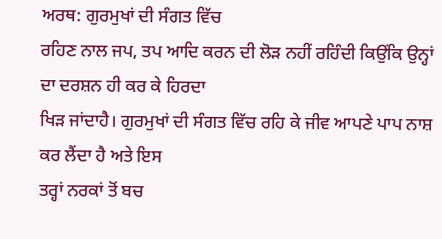ਅਰਥ: ਗੁਰਮੁਖਾਂ ਦੀ ਸੰਗਤ ਵਿੱਚ
ਰਹਿਣ ਨਾਲ ਜਪ, ਤਪ ਆਦਿ ਕਰਨ ਦੀ ਲੋੜ ਨਹੀਂ ਰਹਿੰਦੀ ਕਿਉਂਕਿ ਉਨ੍ਹਾਂ ਦਾ ਦਰਸ਼ਨ ਹੀ ਕਰ ਕੇ ਹਿਰਦਾ
ਖਿੜ ਜਾਂਦਾਹੈ। ਗੁਰਮੁਖਾਂ ਦੀ ਸੰਗਤ ਵਿੱਚ ਰਹਿ ਕੇ ਜੀਵ ਆਪਣੇ ਪਾਪ ਨਾਸ਼ ਕਰ ਲੈਂਦਾ ਹੈ ਅਤੇ ਇਸ
ਤਰ੍ਹਾਂ ਨਰਕਾਂ ਤੋਂ ਬਚ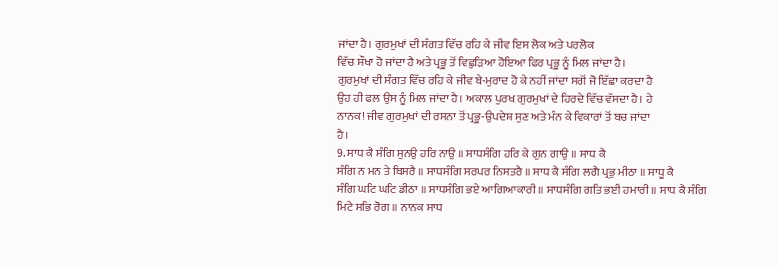ਜਾਂਦਾ ਹੈ। ਗੁਰਮੁਖਾਂ ਦੀ ਸੰਗਤ ਵਿੱਚ ਰਹਿ ਕੇ ਜੀਵ ਇਸ ਲੋਕ ਅਤੇ ਪਰਲੋਕ
ਵਿੱਚ ਸੌਖਾ ਹੋ ਜਾਂਦਾ ਹੈ ਅਤੇ ਪ੍ਰਭੂ ਤੋਂ ਵਿਛੁੜਿਆ ਹੋਇਆ ਫਿਰ ਪ੍ਰਭੂ ਨੂੰ ਮਿਲ ਜਾਂਦਾ ਹੈ।
ਗੁਰਮੁਖਾਂ ਦੀ ਸੰਗਤ ਵਿੱਚ ਰਹਿ ਕੇ ਜੀਵ ਬੇ-ਮੁਰਾਦ ਹੋ ਕੇ ਨਹੀਂ ਜਾਂਦਾ ਸਗੋਂ ਜੋ ਇੱਛਾ ਕਰਦਾ ਹੈ
ਉਹ ਹੀ ਫਲ ਉਸ ਨੂੰ ਮਿਲ ਜਾਂਦਾ ਹੈ। ਅਕਾਲ ਪੁਰਖ ਗੁਰਮੁਖਾਂ ਦੇ ਹਿਰਦੇ ਵਿੱਚ ਵੱਸਦਾ ਹੈ। ਹੇ
ਨਾਨਕ! ਜੀਵ ਗੁਰਮੁਖਾਂ ਦੀ ਰਸਨਾ ਤੋਂ ਪ੍ਰਭੂ-ਉਪਦੇਸ਼ ਸੁਣ ਅਤੇ ਮੰਨ ਕੇ ਵਿਕਾਰਾਂ ਤੋਂ ਬਚ ਜਾਂਦਾ
ਹੈ।
9. ਸਾਧ ਕੈ ਸੰਗਿ ਸੁਨਉ ਹਰਿ ਨਾਉ ॥ ਸਾਧਸੰਗਿ ਹਰਿ ਕੇ ਗੁਨ ਗਾਉ ॥ ਸਾਧ ਕੈ
ਸੰਗਿ ਨ ਮਨ ਤੇ ਬਿਸਰੈ ॥ ਸਾਧਸੰਗਿ ਸਰਪਰ ਨਿਸਤਰੈ ॥ ਸਾਧ ਕੈ ਸੰਗਿ ਲਗੈ ਪ੍ਰਭੁ ਮੀਠਾ ॥ ਸਾਧੂ ਕੈ
ਸੰਗਿ ਘਟਿ ਘਟਿ ਡੀਠਾ ॥ ਸਾਧਸੰਗਿ ਭਏ ਆਗਿਆਕਾਰੀ ॥ ਸਾਧਸੰਗਿ ਗਤਿ ਭਈ ਹਮਾਰੀ ॥ ਸਾਧ ਕੈ ਸੰਗਿ
ਮਿਟੇ ਸਭਿ ਰੋਗ ॥ ਨਾਨਕ ਸਾਧ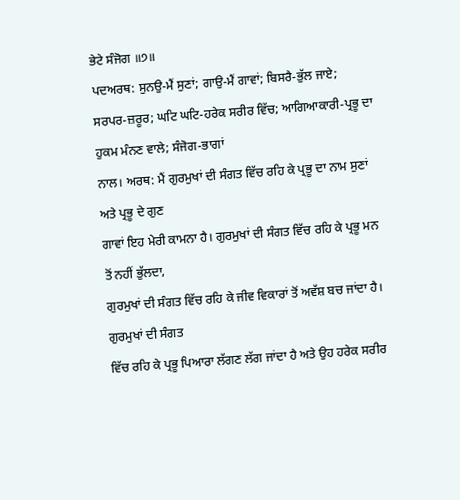ਭੇਟੇ ਸੰਜੋਗ ॥੭॥
ਪਦਅਰਥ: ਸੁਨਉ-ਮੈਂ ਸੁਣਾਂ; ਗਾਉ-ਮੈਂ ਗਾਵਾਂ; ਬਿਸਰੈ-ਭੁੱਲ ਜਾਏ;
ਸਰਪਰ-ਜ਼ਰੂਰ; ਘਟਿ ਘਟਿ-ਹਰੇਕ ਸਰੀਰ ਵਿੱਚ; ਆਗਿਆਕਾਰੀ-ਪ੍ਰਭੂ ਦਾ ਹੁਕਮ ਮੰਨਣ ਵਾਲੇ; ਸੰਜੋਗ-ਭਾਗਾਂ
ਨਾਲ। ਅਰਥ: ਮੈਂ ਗੁਰਮੁਖਾਂ ਦੀ ਸੰਗਤ ਵਿੱਚ ਰਹਿ ਕੇ ਪ੍ਰਭੂ ਦਾ ਨਾਮ ਸੁਣਾਂ ਅਤੇ ਪ੍ਰਭੂ ਦੇ ਗੁਣ
ਗਾਵਾਂ ਇਹ ਮੇਰੀ ਕਾਮਨਾ ਹੈ। ਗੁਰਮੁਖਾਂ ਦੀ ਸੰਗਤ ਵਿੱਚ ਰਹਿ ਕੇ ਪ੍ਰਭੂ ਮਨ ਤੋਂ ਨਹੀਂ ਭੁੱਲਦਾ,
ਗੁਰਮੁਖਾਂ ਦੀ ਸੰਗਤ ਵਿੱਚ ਰਹਿ ਕੇ ਜੀਵ ਵਿਕਾਰਾਂ ਤੋਂ ਅਵੱਸ਼ ਬਚ ਜਾਂਦਾ ਹੈ। ਗੁਰਮੁਖਾਂ ਦੀ ਸੰਗਤ
ਵਿੱਚ ਰਹਿ ਕੇ ਪ੍ਰਭੂ ਪਿਆਰਾ ਲੱਗਣ ਲੱਗ ਜਾਂਦਾ ਹੈ ਅਤੇ ਉਹ ਹਰੇਕ ਸਰੀਰ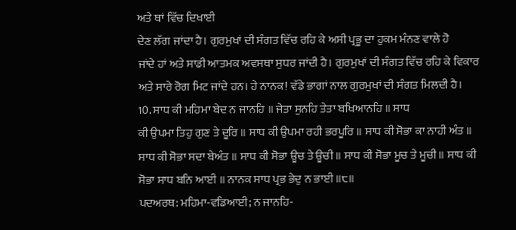ਅਤੇ ਥਾਂ ਵਿੱਚ ਦਿਖਾਈ
ਦੇਣ ਲੱਗ ਜਾਂਦਾ ਹੈ। ਗੁਰਮੁਖਾਂ ਦੀ ਸੰਗਤ ਵਿੱਚ ਰਹਿ ਕੇ ਅਸੀ ਪ੍ਰਭੂ ਦਾ ਹੁਕਮ ਮੰਨਣ ਵਾਲੇ ਹੋ
ਜਾਂਦੇ ਹਾਂ ਅਤੇ ਸਾਡੀ ਆਤਮਕ ਅਵਸਥਾ ਸੁਧਰ ਜਾਂਦੀ ਹੈ। ਗੁਰਮੁਖਾਂ ਦੀ ਸੰਗਤ ਵਿੱਚ ਰਹਿ ਕੇ ਵਿਕਾਰ
ਅਤੇ ਸਾਰੇ ਰੋਗ ਮਿਟ ਜਾਂਦੇ ਹਨ। ਹੇ ਨਾਨਕ! ਵੱਡੇ ਭਾਗਾਂ ਨਾਲ ਗੁਰਮੁਖਾਂ ਦੀ ਸੰਗਤ ਮਿਲਦੀ ਹੈ।
10. ਸਾਧ ਕੀ ਮਹਿਮਾ ਬੇਦ ਨ ਜਾਨਹਿ ॥ ਜੇਤਾ ਸੁਨਹਿ ਤੇਤਾ ਬਖਿਆਨਹਿ ॥ ਸਾਧ
ਕੀ ਉਪਮਾ ਤਿਹੁ ਗੁਣ ਤੇ ਦੂਰਿ ॥ ਸਾਧ ਕੀ ਉਪਮਾ ਰਹੀ ਭਰਪੂਰਿ ॥ ਸਾਧ ਕੀ ਸੋਭਾ ਕਾ ਨਾਹੀ ਅੰਤ ॥
ਸਾਧ ਕੀ ਸੋਭਾ ਸਦਾ ਬੇਅੰਤ ॥ ਸਾਧ ਕੀ ਸੋਭਾ ਊਚ ਤੇ ਊਚੀ ॥ ਸਾਧ ਕੀ ਸੋਭਾ ਮੂਚ ਤੇ ਮੂਚੀ ॥ ਸਾਧ ਕੀ
ਸੋਭਾ ਸਾਧ ਬਨਿ ਆਈ ॥ ਨਾਨਕ ਸਾਧ ਪ੍ਰਭ ਭੇਦੁ ਨ ਭਾਈ ॥੮॥
ਪਦਅਰਥ: ਮਹਿਮਾ-ਵਡਿਆਈ; ਨ ਜਾਨਹਿ-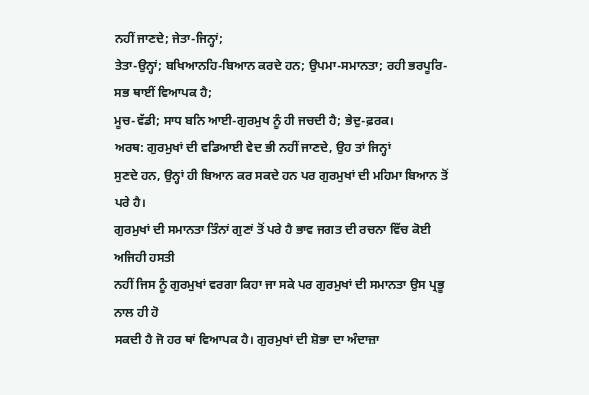ਨਹੀਂ ਜਾਣਦੇ; ਜੇਤਾ-ਜਿਨ੍ਹਾਂ;
ਤੇਤਾ-ਉਨ੍ਹਾਂ; ਬਖਿਆਨਹਿ-ਬਿਆਨ ਕਰਦੇ ਹਨ; ਉਪਮਾ-ਸਮਾਨਤਾ; ਰਹੀ ਭਰਪੂਰਿ-ਸਭ ਥਾਈਂ ਵਿਆਪਕ ਹੈ;
ਮੂਚ-ਵੱਡੀ; ਸਾਧ ਬਨਿ ਆਈ-ਗੁਰਮੁਖ ਨੂੰ ਹੀ ਜਚਦੀ ਹੈ; ਭੇਦੁ-ਫ਼ਰਕ।
ਅਰਥ: ਗੁਰਮੁਖਾਂ ਦੀ ਵਡਿਆਈ ਵੇਦ ਭੀ ਨਹੀਂ ਜਾਣਦੇ, ਉਹ ਤਾਂ ਜਿਨ੍ਹਾਂ
ਸੁਣਦੇ ਹਨ, ਉਨ੍ਹਾਂ ਹੀ ਬਿਆਨ ਕਰ ਸਕਦੇ ਹਨ ਪਰ ਗੁਰਮੁਖਾਂ ਦੀ ਮਹਿਮਾ ਬਿਆਨ ਤੋਂ ਪਰੇ ਹੈ।
ਗੁਰਮੁਖਾਂ ਦੀ ਸਮਾਨਤਾ ਤਿੰਨਾਂ ਗੁਣਾਂ ਤੋਂ ਪਰੇ ਹੈ ਭਾਵ ਜਗਤ ਦੀ ਰਚਨਾ ਵਿੱਚ ਕੋਈ ਅਜਿਹੀ ਹਸਤੀ
ਨਹੀਂ ਜਿਸ ਨੂੰ ਗੁਰਮੁਖਾਂ ਵਰਗਾ ਕਿਹਾ ਜਾ ਸਕੇ ਪਰ ਗੁਰਮੁਖਾਂ ਦੀ ਸਮਾਨਤਾ ਉਸ ਪ੍ਰਭੂ ਨਾਲ ਹੀ ਹੋ
ਸਕਦੀ ਹੈ ਜੋ ਹਰ ਥਾਂ ਵਿਆਪਕ ਹੈ। ਗੁਰਮੁਖਾਂ ਦੀ ਸ਼ੋਭਾ ਦਾ ਅੰਦਾਜ਼ਾ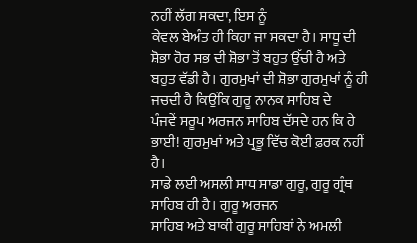ਨਹੀਂ ਲੱਗ ਸਕਦਾ, ਇਸ ਨੂੰ
ਕੇਵਲ ਬੇਅੰਤ ਹੀ ਕਿਹਾ ਜਾ ਸਕਦਾ ਹੈ। ਸਾਧੂ ਦੀ ਸ਼ੋਭਾ ਹੋਰ ਸਭ ਦੀ ਸ਼ੋਭਾ ਤੋਂ ਬਹੁਤ ਉੱਚੀ ਹੈ ਅਤੇ
ਬਹੁਤ ਵੱਡੀ ਹੈ। ਗੁਰਮੁਖਾਂ ਦੀ ਸ਼ੋਭਾ ਗੁਰਮੁਖਾਂ ਨੂੰ ਹੀ ਜਚਦੀ ਹੈ ਕਿਉਂਕਿ ਗੁਰੂ ਨਾਨਕ ਸਾਹਿਬ ਦੇ
ਪੰਜਵੇਂ ਸਰੂਪ ਅਰਜਨ ਸਾਹਿਬ ਦੱਸਦੇ ਹਨ ਕਿ ਹੇ ਭਾਈ! ਗੁਰਮੁਖਾਂ ਅਤੇ ਪ੍ਰਭੂ ਵਿੱਚ ਕੋਈ ਫ਼ਰਕ ਨਹੀਂ
ਹੈ।
ਸਾਡੇ ਲਈ ਅਸਲੀ ਸਾਧ ਸਾਡਾ ਗੁਰੂ, ਗੁਰੂ ਗ੍ਰੰਥ ਸਾਹਿਬ ਹੀ ਹੈ। ਗੁਰੂ ਅਰਜਨ
ਸਾਹਿਬ ਅਤੇ ਬਾਕੀ ਗੁਰੂ ਸਾਹਿਬਾਂ ਨੇ ਅਮਲੀ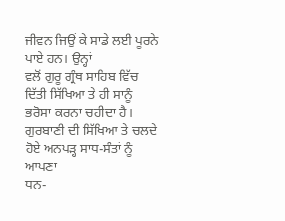ਜੀਵਨ ਜਿਉਂ ਕੇ ਸਾਡੇ ਲਈ ਪੂਰਨੇ ਪਾਏ ਹਨ। ਉਨ੍ਹਾਂ
ਵਲੋਂ ਗੁਰੂ ਗ੍ਰੰਥ ਸਾਹਿਬ ਵਿੱਚ ਦਿੱਤੀ ਸਿੱਖਿਆ ਤੇ ਹੀ ਸਾਨੂੰ ਭਰੋਸਾ ਕਰਨਾ ਚਹੀਦਾ ਹੈ।
ਗੁਰਬਾਣੀ ਦੀ ਸਿੱਖਿਆ ਤੇ ਚਲਦੇ ਹੋਏ ਅਨਪੜ੍ਹ ਸਾਧ-ਸੰਤਾਂ ਨੂੰ ਆਪਣਾ
ਧਨ-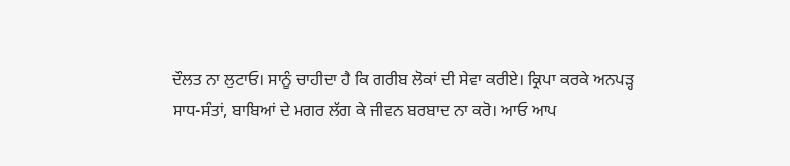ਦੌਲਤ ਨਾ ਲੁਟਾਓ। ਸਾਨੂੰ ਚਾਹੀਦਾ ਹੈ ਕਿ ਗਰੀਬ ਲੋਕਾਂ ਦੀ ਸੇਵਾ ਕਰੀਏ। ਕ੍ਰਿਪਾ ਕਰਕੇ ਅਨਪੜ੍ਹ
ਸਾਧ-ਸੰਤਾਂ, ਬਾਬਿਆਂ ਦੇ ਮਗਰ ਲੱਗ ਕੇ ਜੀਵਨ ਬਰਬਾਦ ਨਾ ਕਰੋ। ਆਓ ਆਪ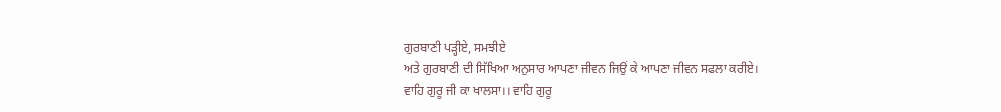ਗੁਰਬਾਣੀ ਪੜ੍ਹੀਏ, ਸਮਝੀਏ
ਅਤੇ ਗੁਰਬਾਣੀ ਦੀ ਸਿੱਖਿਆ ਅਨੁਸਾਰ ਆਪਣਾ ਜੀਵਨ ਜਿਉਂ ਕੇ ਆਪਣਾ ਜੀਵਨ ਸਫਲਾ ਕਰੀਏ।
ਵਾਹਿ ਗੁਰੂ ਜੀ ਕਾ ਖਾਲਸਾ।। ਵਾਹਿ ਗੁਰੂ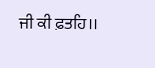ਜੀ ਕੀ ਫ਼ਤਹਿ।।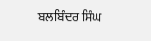ਬਲਬਿੰਦਰ ਸਿੰਘ